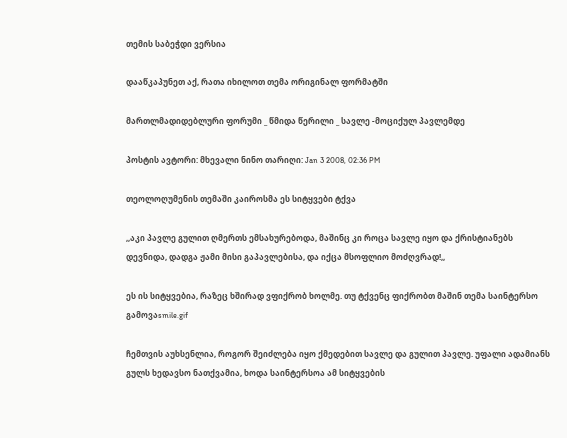თემის საბეჭდი ვერსია

დააწკაპუნეთ აქ, რათა იხილოთ თემა ორიგინალ ფორმატში

მართლმადიდებლური ფორუმი _ წმიდა წერილი _ სავლე -მოციქულ პავლემდე

პოსტის ავტორი: მხევალი ნინო თარიღი: Jan 3 2008, 02:36 PM

თეოლოღუმენის თემაში კაიროსმა ეს სიტყვები ტქვა

,,აკი პავლე გულით ღმერთს ემსახურებოდა, მაშინც კი როცა სავლე იყო და ქრისტიანებს დევნიდა, დადგა ჟამი მისი გაპავლებისა, და იქცა მსოფლიო მოძღვრად!,,

ეს ის სიტყვებია, რაზეც ხშირად ვფიქრობ ხოლმე. თუ ტქვენც ფიქრობთ მაშინ თემა საინტერსო გამოვაsmile.gif

ჩემთვის აუხსენლია, როგორ შეიძლება იყო ქმედებით სავლე და გულით პავლე. უფალი ადამიანს გულს ხედავსო ნათქვამია, ხოდა საინტერსოა ამ სიტყვების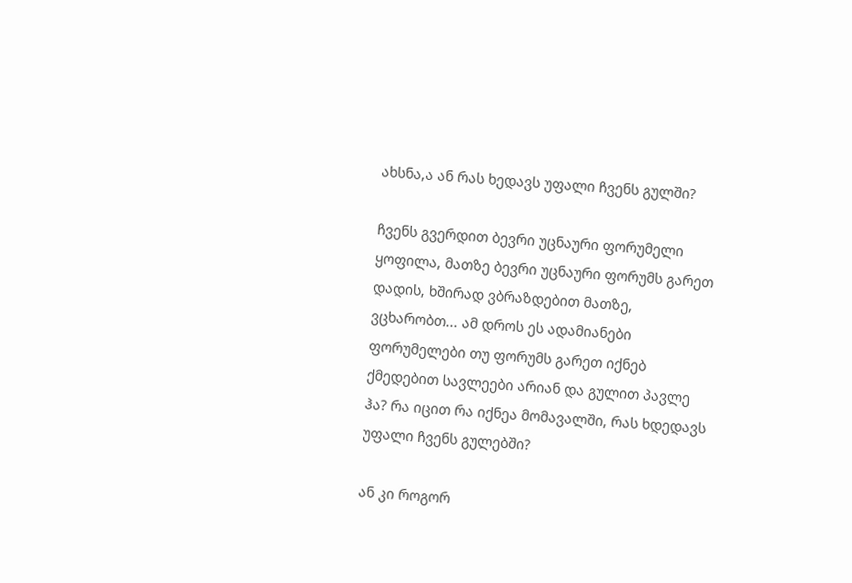ახსნა,ა ან რას ხედავს უფალი ჩვენს გულში?

ჩვენს გვერდით ბევრი უცნაური ფორუმელი ყოფილა, მათზე ბევრი უცნაური ფორუმს გარეთ დადის, ხშირად ვბრაზდებით მათზე, ვცხარობთ... ამ დროს ეს ადამიანები ფორუმელები თუ ფორუმს გარეთ იქნებ ქმედებით სავლეები არიან და გულით პავლე ჰა? რა იცით რა იქნეა მომავალში, რას ხდედავს უფალი ჩვენს გულებში?

ან კი როგორ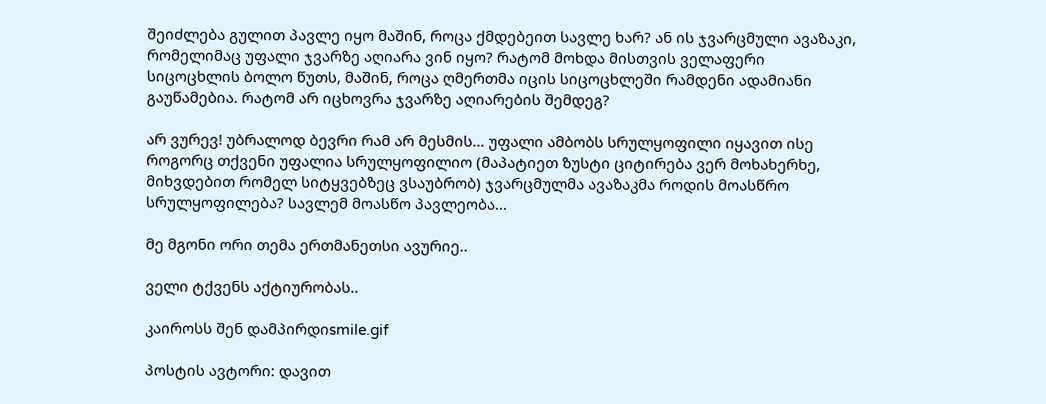შეიძლება გულით პავლე იყო მაშინ, როცა ქმდებეით სავლე ხარ? ან ის ჯვარცმული ავაზაკი, რომელიმაც უფალი ჯვარზე აღიარა ვინ იყო? რატომ მოხდა მისთვის ველაფერი სიცოცხლის ბოლო წუთს, მაშინ, როცა ღმერთმა იცის სიცოცხლეში რამდენი ადამიანი გაუწამებია. რატომ არ იცხოვრა ჯვარზე აღიარების შემდეგ?

არ ვურევ! უბრალოდ ბევრი რამ არ მესმის... უფალი ამბობს სრულყოფილი იყავით ისე როგორც თქვენი უფალია სრულყოფილიო (მაპატიეთ ზუსტი ციტირება ვერ მოხახერხე, მიხვდებით რომელ სიტყვებზეც ვსაუბრობ) ჯვარცმულმა ავაზაკმა როდის მოასწრო სრულყოფილება? სავლემ მოასწო პავლეობა...

მე მგონი ორი თემა ერთმანეთსი ავურიე..

ველი ტქვენს აქტიურობას..

კაიროსს შენ დამპირდიsmile.gif

პოსტის ავტორი: დავით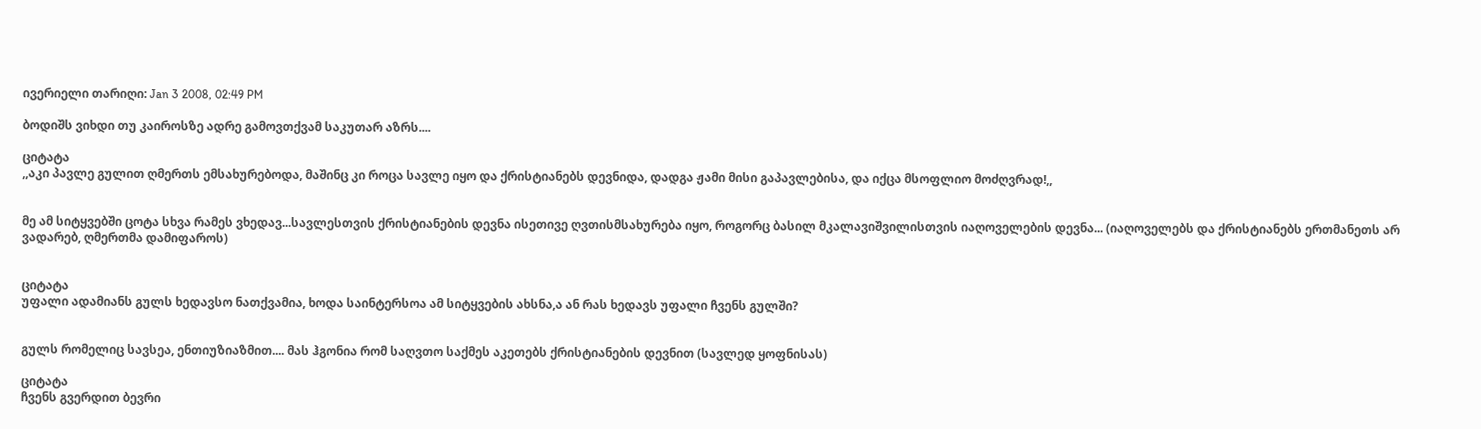ივერიელი თარიღი: Jan 3 2008, 02:49 PM

ბოდიშს ვიხდი თუ კაიროსზე ადრე გამოვთქვამ საკუთარ აზრს....

ციტატა
,,აკი პავლე გულით ღმერთს ემსახურებოდა, მაშინც კი როცა სავლე იყო და ქრისტიანებს დევნიდა, დადგა ჟამი მისი გაპავლებისა, და იქცა მსოფლიო მოძღვრად!,,


მე ამ სიტყვებში ცოტა სხვა რამეს ვხედავ...სავლესთვის ქრისტიანების დევნა ისეთივე ღვთისმსახურება იყო, როგორც ბასილ მკალავიშვილისთვის იაღოველების დევნა... (იაღოველებს და ქრისტიანებს ერთმანეთს არ ვადარებ, ღმერთმა დამიფაროს)


ციტატა
უფალი ადამიანს გულს ხედავსო ნათქვამია, ხოდა საინტერსოა ამ სიტყვების ახსნა,ა ან რას ხედავს უფალი ჩვენს გულში?


გულს რომელიც სავსეა, ენთიუზიაზმით.... მას ჰგონია რომ საღვთო საქმეს აკეთებს ქრისტიანების დევნით (სავლედ ყოფნისას)

ციტატა
ჩვენს გვერდით ბევრი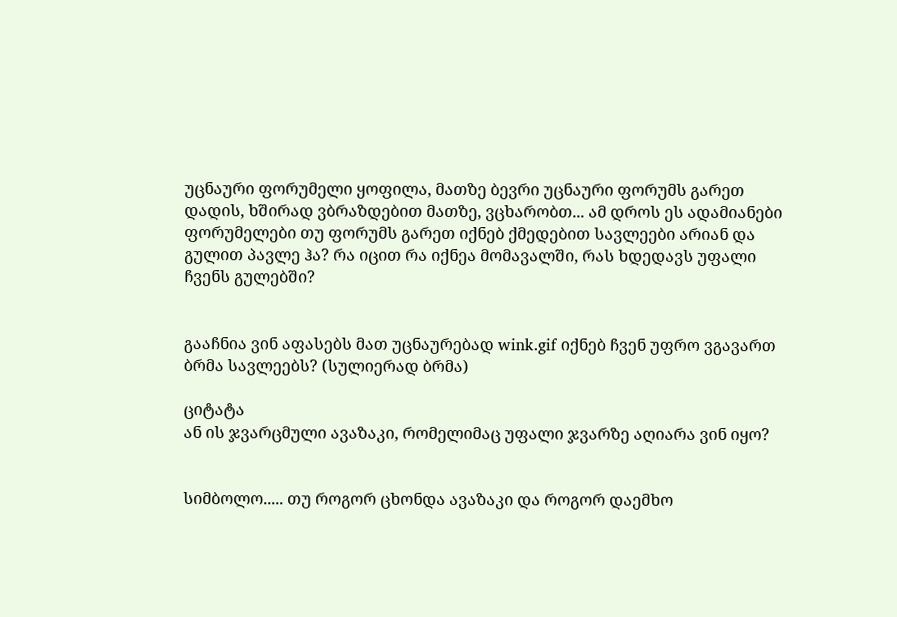უცნაური ფორუმელი ყოფილა, მათზე ბევრი უცნაური ფორუმს გარეთ დადის, ხშირად ვბრაზდებით მათზე, ვცხარობთ... ამ დროს ეს ადამიანები ფორუმელები თუ ფორუმს გარეთ იქნებ ქმედებით სავლეები არიან და გულით პავლე ჰა? რა იცით რა იქნეა მომავალში, რას ხდედავს უფალი ჩვენს გულებში?


გააჩნია ვინ აფასებს მათ უცნაურებად wink.gif იქნებ ჩვენ უფრო ვგავართ ბრმა სავლეებს? (სულიერად ბრმა)

ციტატა
ან ის ჯვარცმული ავაზაკი, რომელიმაც უფალი ჯვარზე აღიარა ვინ იყო?


სიმბოლო..... თუ როგორ ცხონდა ავაზაკი და როგორ დაემხო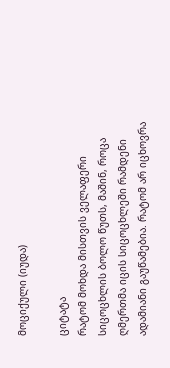მოციქული (იუდა)

ციტატა
რატომ მოხდა მისთვის ველაფერი სიცოცხლის ბოლო წუთს, მაშინ, როცა ღმერთმა იცის სიცოცხლეში რამდენი ადამიანი გაუწამებია. რატომ არ იცხოვრა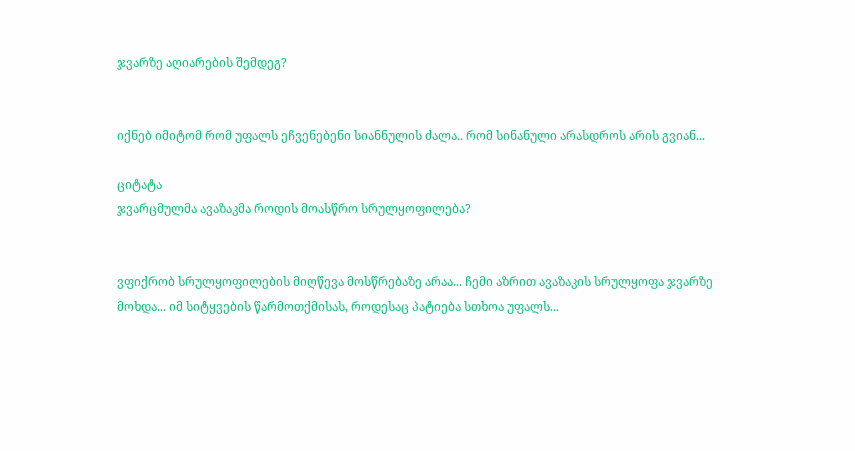ჯვარზე აღიარების შემდეგ?


იქნებ იმიტომ რომ უფალს ეჩვენებენი სიანნულის ძალა.. რომ სინანული არასდროს არის გვიან...

ციტატა
ჯვარცმულმა ავაზაკმა როდის მოასწრო სრულყოფილება?


ვფიქრობ სრულყოფილების მიღწევა მოსწრებაზე არაა... ჩემი აზრით ავაზაკის სრულყოფა ჯვარზე მოხდა... იმ სიტყვების წარმოთქმისას, როდესაც პატიება სთხოა უფალს...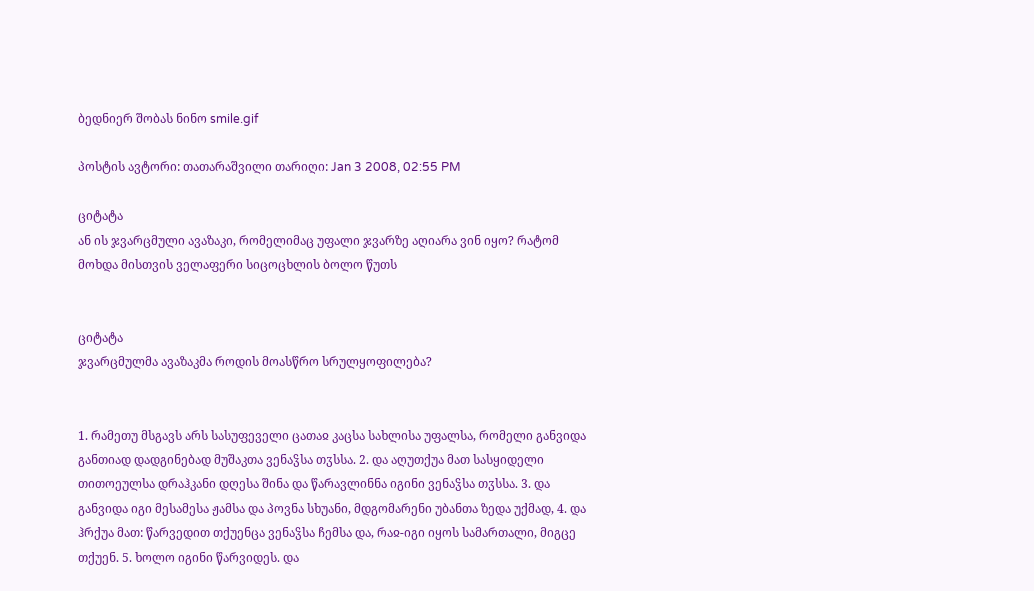ბედნიერ შობას ნინო smile.gif

პოსტის ავტორი: თათარაშვილი თარიღი: Jan 3 2008, 02:55 PM

ციტატა
ან ის ჯვარცმული ავაზაკი, რომელიმაც უფალი ჯვარზე აღიარა ვინ იყო? რატომ მოხდა მისთვის ველაფერი სიცოცხლის ბოლო წუთს


ციტატა
ჯვარცმულმა ავაზაკმა როდის მოასწრო სრულყოფილება?


1. რამეთუ მსგავს არს სასუფეველი ცათაჲ კაცსა სახლისა უფალსა, რომელი განვიდა განთიად დადგინებად მუშაკთა ვენაჴსა თჳსსა. 2. და აღუთქუა მათ სასყიდელი თითოეულსა დრაჰკანი დღესა შინა და წარავლინნა იგინი ვენაჴსა თჳსსა. 3. და განვიდა იგი მესამესა ჟამსა და პოვნა სხუანი, მდგომარენი უბანთა ზედა უქმად, 4. და ჰრქუა მათ: წარვედით თქუენცა ვენაჴსა ჩემსა და, რაჲ-იგი იყოს სამართალი, მიგცე თქუენ. 5. ხოლო იგინი წარვიდეს. და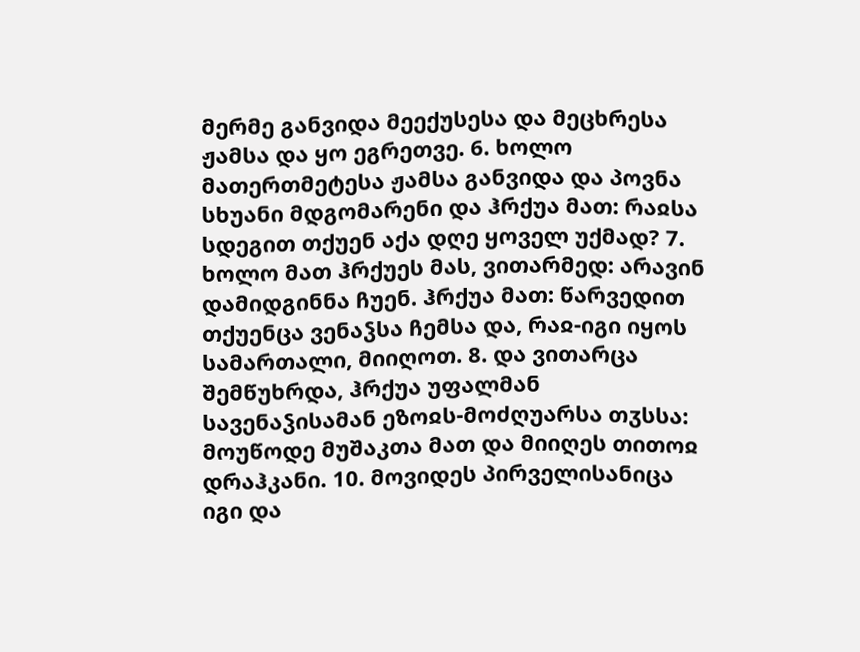მერმე განვიდა მეექუსესა და მეცხრესა ჟამსა და ყო ეგრეთვე. 6. ხოლო მათერთმეტესა ჟამსა განვიდა და პოვნა სხუანი მდგომარენი და ჰრქუა მათ: რაჲსა სდეგით თქუენ აქა დღე ყოველ უქმად? 7. ხოლო მათ ჰრქუეს მას, ვითარმედ: არავინ დამიდგინნა ჩუენ. ჰრქუა მათ: წარვედით თქუენცა ვენაჴსა ჩემსა და, რაჲ-იგი იყოს სამართალი, მიიღოთ. 8. და ვითარცა შემწუხრდა, ჰრქუა უფალმან სავენაჴისამან ეზოჲს-მოძღუარსა თჳსსა: მოუწოდე მუშაკთა მათ და მიიღეს თითოჲ დრაჰკანი. 10. მოვიდეს პირველისანიცა იგი და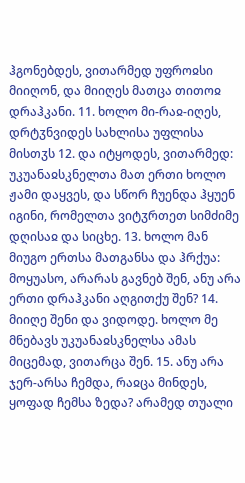ჰგონებდეს, ვითარმედ უფროჲსი მიიღონ, და მიიღეს მათცა თითოჲ დრაჰკანი. 11. ხოლო მი-რაჲ-იღეს, დრტჳნვიდეს სახლისა უფლისა მისთჳს 12. და იტყოდეს, ვითარმედ: უკუანაჲსკნელთა მათ ერთი ხოლო ჟამი დაყვეს, და სწორ ჩუენდა ჰყუენ იგინი, რომელთა ვიტჳრთეთ სიმძიმე დღისაჲ და სიცხე. 13. ხოლო მან მიუგო ერთსა მათგანსა და ჰრქუა: მოყუასო, არარას გავნებ შენ, ანუ არა ერთი დრაჰკანი აღგითქუ შენ? 14. მიიღე შენი და ვიდოდე. ხოლო მე მნებავს უკუანაჲსკნელსა ამას მიცემად, ვითარცა შენ. 15. ანუ არა ჯერ-არსა ჩემდა, რაჲცა მინდეს, ყოფად ჩემსა ზედა? არამედ თუალი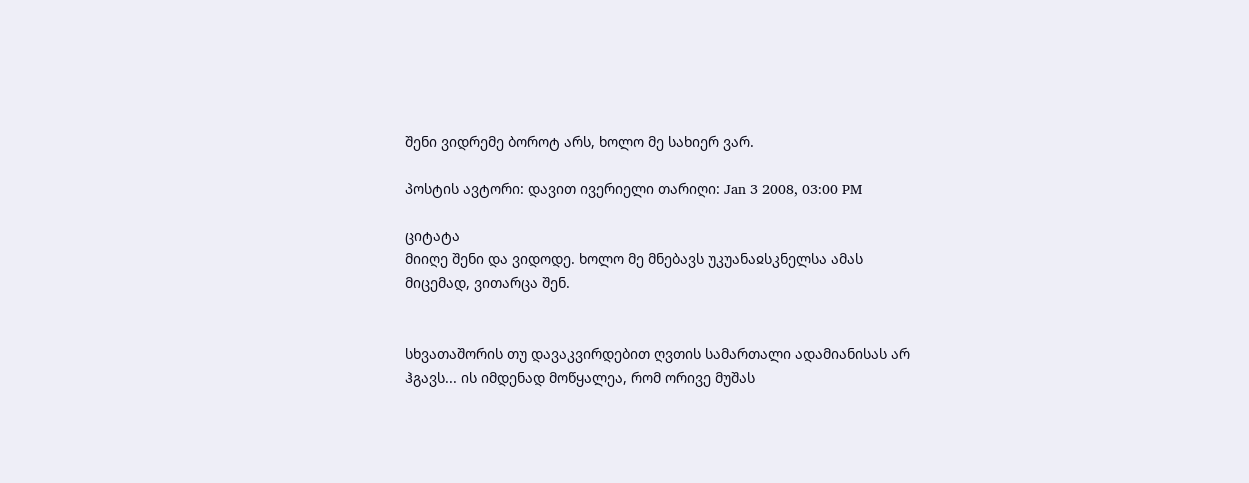შენი ვიდრემე ბოროტ არს, ხოლო მე სახიერ ვარ.

პოსტის ავტორი: დავით ივერიელი თარიღი: Jan 3 2008, 03:00 PM

ციტატა
მიიღე შენი და ვიდოდე. ხოლო მე მნებავს უკუანაჲსკნელსა ამას მიცემად, ვითარცა შენ.


სხვათაშორის თუ დავაკვირდებით ღვთის სამართალი ადამიანისას არ ჰგავს... ის იმდენად მოწყალეა, რომ ორივე მუშას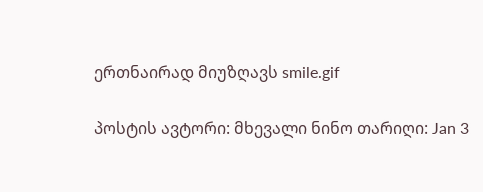ერთნაირად მიუზღავს smile.gif

პოსტის ავტორი: მხევალი ნინო თარიღი: Jan 3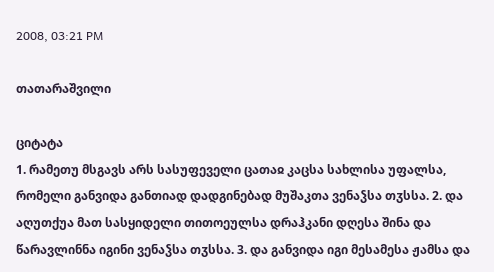2008, 03:21 PM

თათარაშვილი

ციტატა
1. რამეთუ მსგავს არს სასუფეველი ცათაჲ კაცსა სახლისა უფალსა, რომელი განვიდა განთიად დადგინებად მუშაკთა ვენაჴსა თჳსსა. 2. და აღუთქუა მათ სასყიდელი თითოეულსა დრაჰკანი დღესა შინა და წარავლინნა იგინი ვენაჴსა თჳსსა. 3. და განვიდა იგი მესამესა ჟამსა და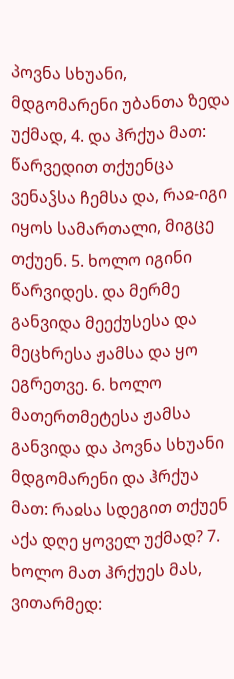პოვნა სხუანი, მდგომარენი უბანთა ზედა უქმად, 4. და ჰრქუა მათ: წარვედით თქუენცა ვენაჴსა ჩემსა და, რაჲ-იგი იყოს სამართალი, მიგცე თქუენ. 5. ხოლო იგინი წარვიდეს. და მერმე განვიდა მეექუსესა და მეცხრესა ჟამსა და ყო ეგრეთვე. 6. ხოლო მათერთმეტესა ჟამსა განვიდა და პოვნა სხუანი მდგომარენი და ჰრქუა მათ: რაჲსა სდეგით თქუენ აქა დღე ყოველ უქმად? 7. ხოლო მათ ჰრქუეს მას, ვითარმედ: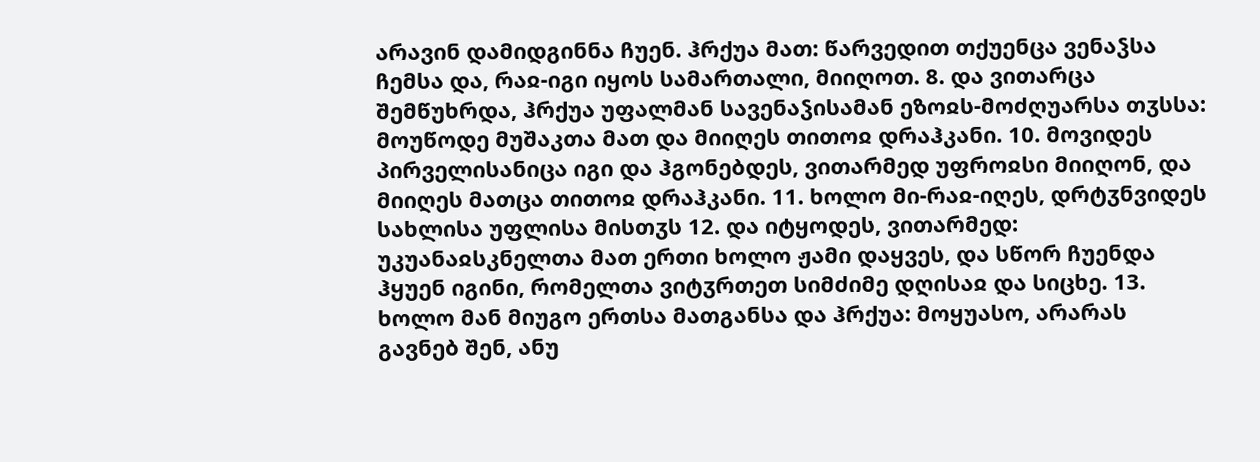არავინ დამიდგინნა ჩუენ. ჰრქუა მათ: წარვედით თქუენცა ვენაჴსა ჩემსა და, რაჲ-იგი იყოს სამართალი, მიიღოთ. 8. და ვითარცა შემწუხრდა, ჰრქუა უფალმან სავენაჴისამან ეზოჲს-მოძღუარსა თჳსსა: მოუწოდე მუშაკთა მათ და მიიღეს თითოჲ დრაჰკანი. 10. მოვიდეს პირველისანიცა იგი და ჰგონებდეს, ვითარმედ უფროჲსი მიიღონ, და მიიღეს მათცა თითოჲ დრაჰკანი. 11. ხოლო მი-რაჲ-იღეს, დრტჳნვიდეს სახლისა უფლისა მისთჳს 12. და იტყოდეს, ვითარმედ: უკუანაჲსკნელთა მათ ერთი ხოლო ჟამი დაყვეს, და სწორ ჩუენდა ჰყუენ იგინი, რომელთა ვიტჳრთეთ სიმძიმე დღისაჲ და სიცხე. 13. ხოლო მან მიუგო ერთსა მათგანსა და ჰრქუა: მოყუასო, არარას გავნებ შენ, ანუ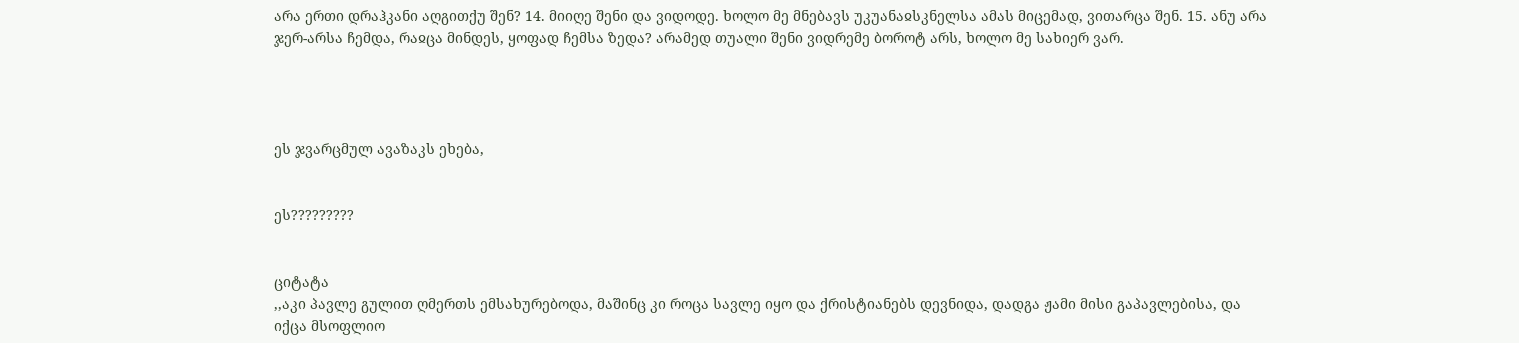არა ერთი დრაჰკანი აღგითქუ შენ? 14. მიიღე შენი და ვიდოდე. ხოლო მე მნებავს უკუანაჲსკნელსა ამას მიცემად, ვითარცა შენ. 15. ანუ არა ჯერ-არსა ჩემდა, რაჲცა მინდეს, ყოფად ჩემსა ზედა? არამედ თუალი შენი ვიდრემე ბოროტ არს, ხოლო მე სახიერ ვარ.




ეს ჯვარცმულ ავაზაკს ეხება,


ეს?????????


ციტატა
,,აკი პავლე გულით ღმერთს ემსახურებოდა, მაშინც კი როცა სავლე იყო და ქრისტიანებს დევნიდა, დადგა ჟამი მისი გაპავლებისა, და იქცა მსოფლიო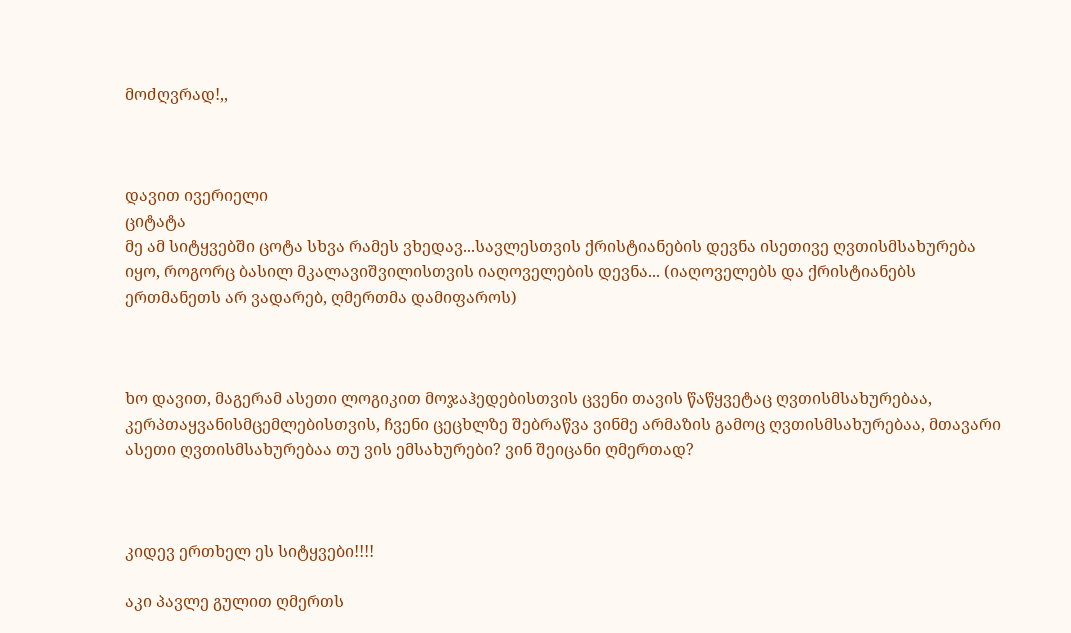მოძღვრად!,,



დავით ივერიელი
ციტატა
მე ამ სიტყვებში ცოტა სხვა რამეს ვხედავ...სავლესთვის ქრისტიანების დევნა ისეთივე ღვთისმსახურება იყო, როგორც ბასილ მკალავიშვილისთვის იაღოველების დევნა... (იაღოველებს და ქრისტიანებს ერთმანეთს არ ვადარებ, ღმერთმა დამიფაროს)



ხო დავით, მაგერამ ასეთი ლოგიკით მოჯაჰედებისთვის ცვენი თავის წაწყვეტაც ღვთისმსახურებაა, კერპთაყვანისმცემლებისთვის, ჩვენი ცეცხლზე შებრაწვა ვინმე არმაზის გამოც ღვთისმსახურებაა, მთავარი ასეთი ღვთისმსახურებაა თუ ვის ემსახურები? ვინ შეიცანი ღმერთად?



კიდევ ერთხელ ეს სიტყვები!!!!

აკი პავლე გულით ღმერთს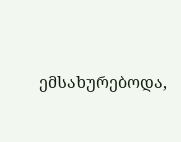ემსახურებოდა,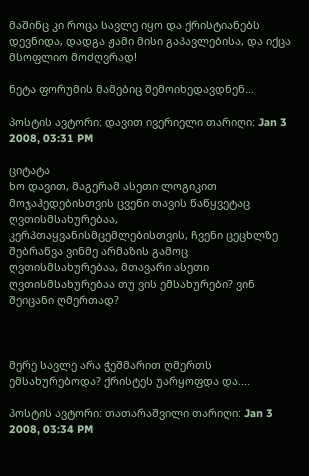მაშინც კი როცა სავლე იყო და ქრისტიანებს დევნიდა, დადგა ჟამი მისი გაპავლებისა, და იქცა მსოფლიო მოძღვრად!

ნეტა ფორუმის მამებიც შემოიხედავდნენ...

პოსტის ავტორი: დავით ივერიელი თარიღი: Jan 3 2008, 03:31 PM

ციტატა
ხო დავით, მაგერამ ასეთი ლოგიკით მოჯაჰედებისთვის ცვენი თავის წაწყვეტაც ღვთისმსახურებაა, კერპთაყვანისმცემლებისთვის, ჩვენი ცეცხლზე შებრაწვა ვინმე არმაზის გამოც ღვთისმსახურებაა, მთავარი ასეთი ღვთისმსახურებაა თუ ვის ემსახურები? ვინ შეიცანი ღმერთად?



მერე სავლე არა ჭეშმარით ღმერთს ემსახურებოდა? ქრისტეს უარყოფდა და....

პოსტის ავტორი: თათარაშვილი თარიღი: Jan 3 2008, 03:34 PM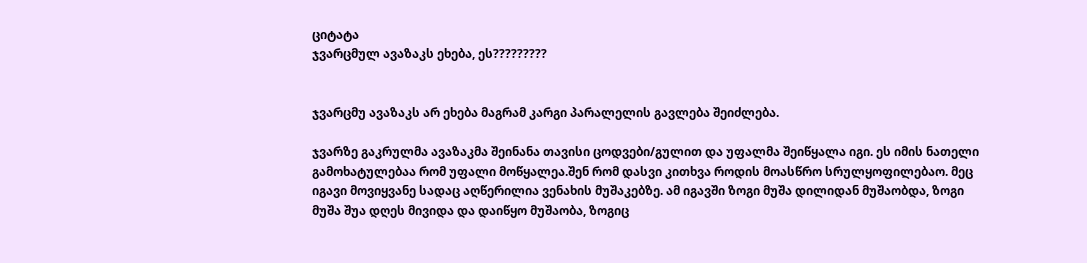ციტატა
ჯვარცმულ ავაზაკს ეხება, ეს?????????


ჯვარცმუ ავაზაკს არ ეხება მაგრამ კარგი პარალელის გავლება შეიძლება.

ჯვარზე გაკრულმა ავაზაკმა შეინანა თავისი ცოდვები/გულით და უფალმა შეიწყალა იგი. ეს იმის ნათელი გამოხატულებაა რომ უფალი მოწყალეა.შენ რომ დასვი კითხვა როდის მოასწრო სრულყოფილებაო. მეც იგავი მოვიყვანე სადაც აღწერილია ვენახის მუშაკებზე. ამ იგავში ზოგი მუშა დილიდან მუშაობდა, ზოგი მუშა შუა დღეს მივიდა და დაიწყო მუშაობა, ზოგიც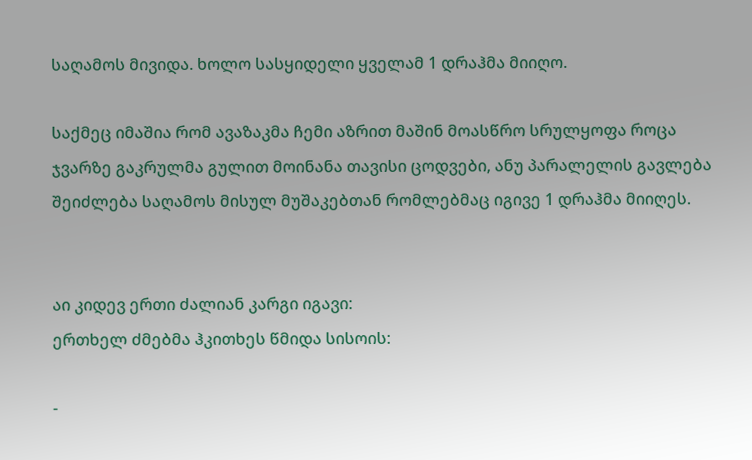საღამოს მივიდა. ხოლო სასყიდელი ყველამ 1 დრაჰმა მიიღო.

საქმეც იმაშია რომ ავაზაკმა ჩემი აზრით მაშინ მოასწრო სრულყოფა როცა ჯვარზე გაკრულმა გულით მოინანა თავისი ცოდვები, ანუ პარალელის გავლება შეიძლება საღამოს მისულ მუშაკებთან რომლებმაც იგივე 1 დრაჰმა მიიღეს.


აი კიდევ ერთი ძალიან კარგი იგავი:
ერთხელ ძმებმა ჰკითხეს წმიდა სისოის:

-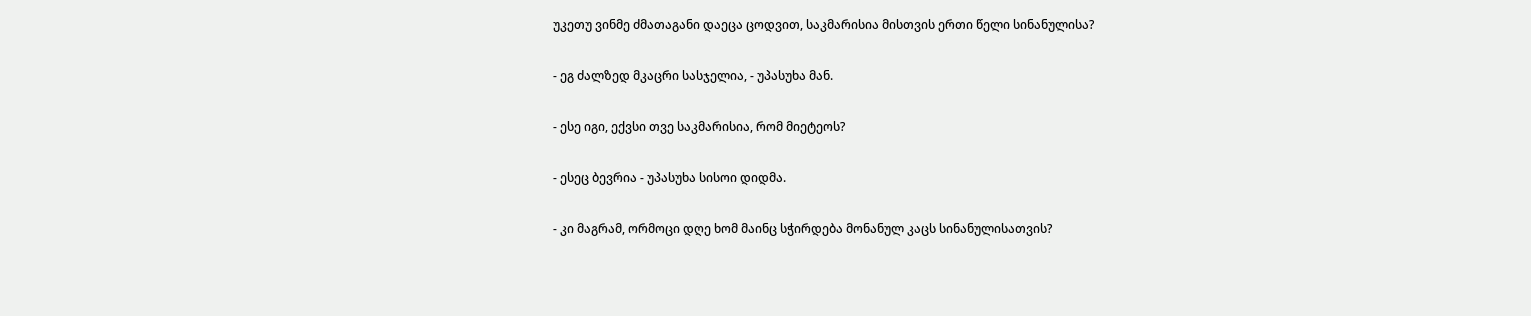უკეთუ ვინმე ძმათაგანი დაეცა ცოდვით, საკმარისია მისთვის ერთი წელი სინანულისა?

- ეგ ძალზედ მკაცრი სასჯელია, - უპასუხა მან.

- ესე იგი, ექვსი თვე საკმარისია, რომ მიეტეოს?

- ესეც ბევრია - უპასუხა სისოი დიდმა.

- კი მაგრამ, ორმოცი დღე ხომ მაინც სჭირდება მონანულ კაცს სინანულისათვის?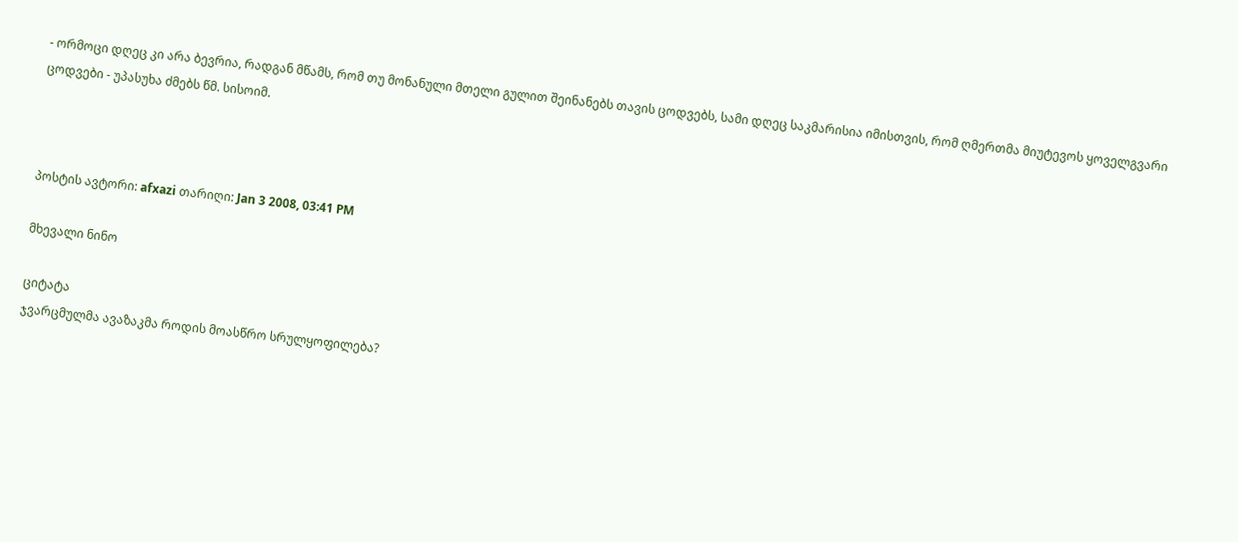- ორმოცი დღეც კი არა ბევრია, რადგან მწამს, რომ თუ მონანული მთელი გულით შეინანებს თავის ცოდვებს, სამი დღეც საკმარისია იმისთვის, რომ ღმერთმა მიუტევოს ყოველგვარი ცოდვები - უპასუხა ძმებს წმ. სისოიმ.



პოსტის ავტორი: afxazi თარიღი: Jan 3 2008, 03:41 PM

მხევალი ნინო

ციტატა
ჯვარცმულმა ავაზაკმა როდის მოასწრო სრულყოფილება?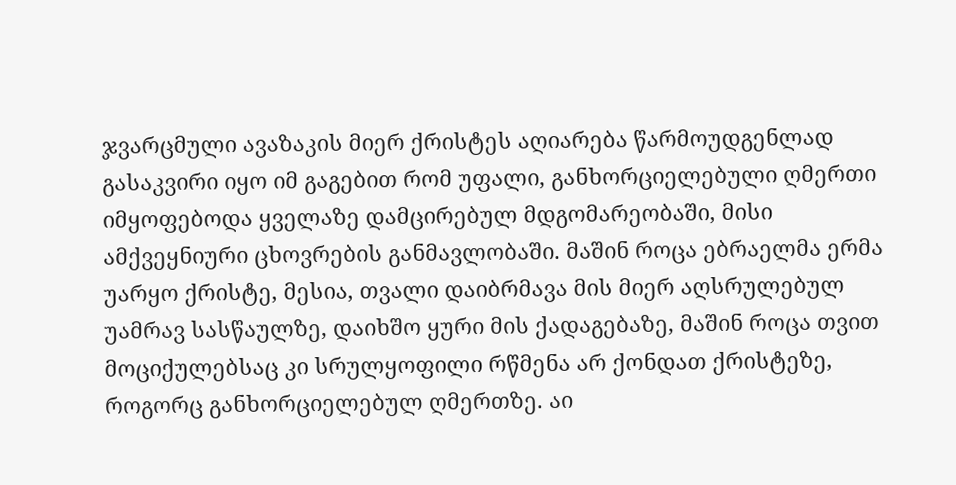ჯვარცმული ავაზაკის მიერ ქრისტეს აღიარება წარმოუდგენლად გასაკვირი იყო იმ გაგებით რომ უფალი, განხორციელებული ღმერთი იმყოფებოდა ყველაზე დამცირებულ მდგომარეობაში, მისი ამქვეყნიური ცხოვრების განმავლობაში. მაშინ როცა ებრაელმა ერმა უარყო ქრისტე, მესია, თვალი დაიბრმავა მის მიერ აღსრულებულ უამრავ სასწაულზე, დაიხშო ყური მის ქადაგებაზე, მაშინ როცა თვით მოციქულებსაც კი სრულყოფილი რწმენა არ ქონდათ ქრისტეზე, როგორც განხორციელებულ ღმერთზე. აი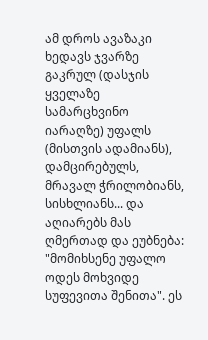ამ დროს ავაზაკი ხედავს ჯვარზე გაკრულ (დასჯის ყველაზე სამარცხვინო იარაღზე) უფალს (მისთვის ადამიანს), დამცირებულს, მრავალ ჭრილობიანს, სისხლიანს... და აღიარებს მას ღმერთად და ეუბნება: "მომიხსენე უფალო ოდეს მოხვიდე სუფევითა შენითა". ეს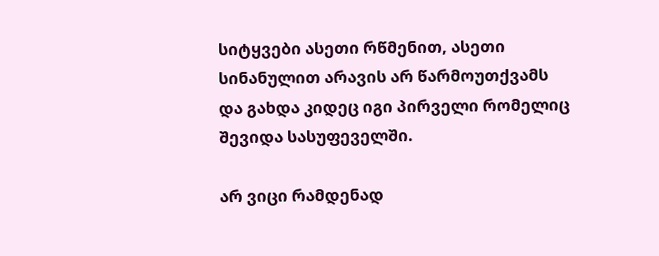სიტყვები ასეთი რწმენით, ასეთი სინანულით არავის არ წარმოუთქვამს და გახდა კიდეც იგი პირველი რომელიც შევიდა სასუფეველში.

არ ვიცი რამდენად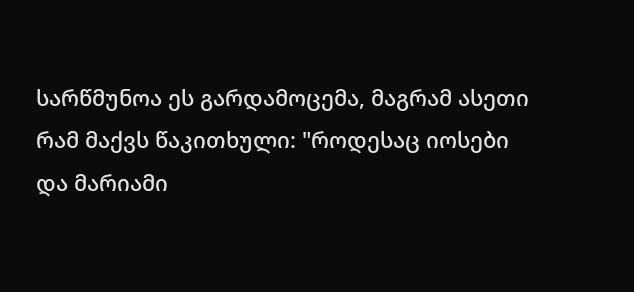სარწმუნოა ეს გარდამოცემა, მაგრამ ასეთი რამ მაქვს წაკითხული: "როდესაც იოსები და მარიამი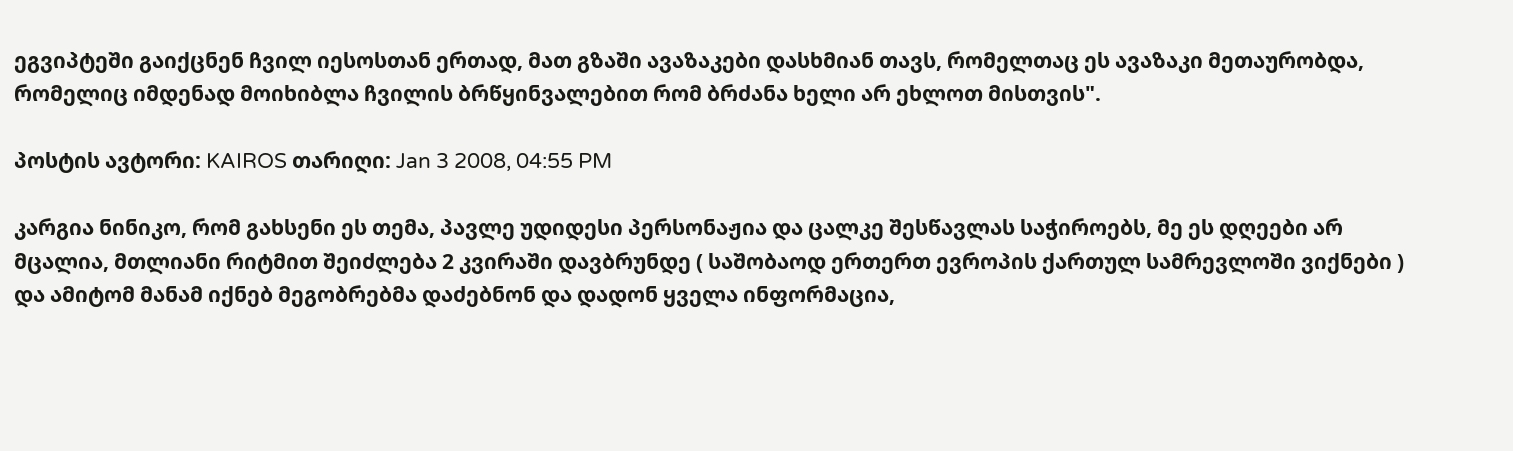ეგვიპტეში გაიქცნენ ჩვილ იესოსთან ერთად, მათ გზაში ავაზაკები დასხმიან თავს, რომელთაც ეს ავაზაკი მეთაურობდა, რომელიც იმდენად მოიხიბლა ჩვილის ბრწყინვალებით რომ ბრძანა ხელი არ ეხლოთ მისთვის".

პოსტის ავტორი: KAIROS თარიღი: Jan 3 2008, 04:55 PM

კარგია ნინიკო, რომ გახსენი ეს თემა, პავლე უდიდესი პერსონაჟია და ცალკე შესწავლას საჭიროებს, მე ეს დღეები არ მცალია, მთლიანი რიტმით შეიძლება 2 კვირაში დავბრუნდე ( საშობაოდ ერთერთ ევროპის ქართულ სამრევლოში ვიქნები ) და ამიტომ მანამ იქნებ მეგობრებმა დაძებნონ და დადონ ყველა ინფორმაცია,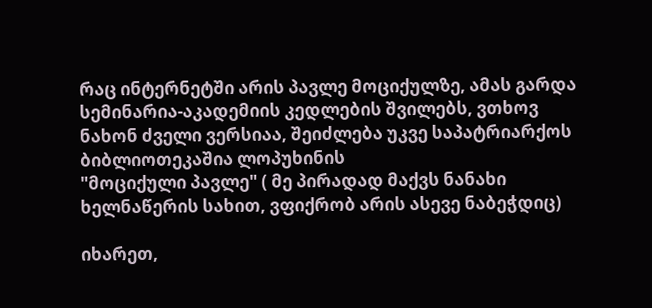რაც ინტერნეტში არის პავლე მოციქულზე, ამას გარდა სემინარია-აკადემიის კედლების შვილებს, ვთხოვ ნახონ ძველი ვერსიაა, შეიძლება უკვე საპატრიარქოს ბიბლიოთეკაშია ლოპუხინის
"მოციქული პავლე" ( მე პირადად მაქვს ნანახი ხელნაწერის სახით, ვფიქრობ არის ასევე ნაბეჭდიც)

იხარეთ,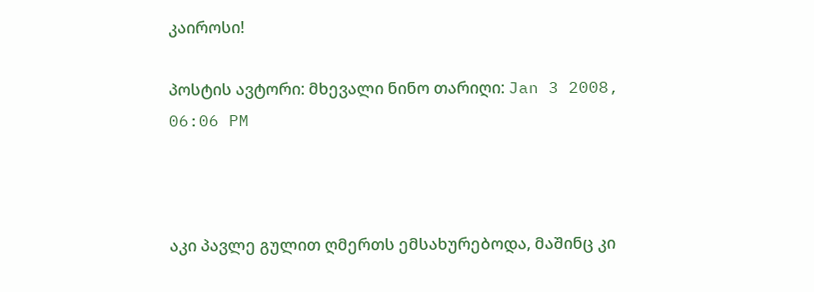კაიროსი!

პოსტის ავტორი: მხევალი ნინო თარიღი: Jan 3 2008, 06:06 PM



აკი პავლე გულით ღმერთს ემსახურებოდა, მაშინც კი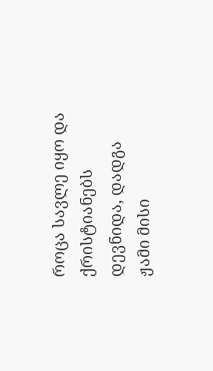როცა სავლე იყო და ქრისტიანებს დევნიდა, დადგა ჟამი მისი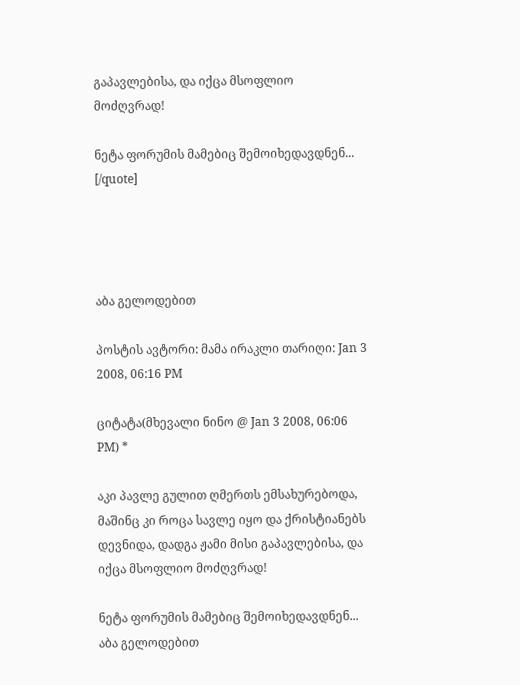გაპავლებისა, და იქცა მსოფლიო მოძღვრად!

ნეტა ფორუმის მამებიც შემოიხედავდნენ...
[/quote]




აბა გელოდებით

პოსტის ავტორი: მამა ირაკლი თარიღი: Jan 3 2008, 06:16 PM

ციტატა(მხევალი ნინო @ Jan 3 2008, 06:06 PM) *

აკი პავლე გულით ღმერთს ემსახურებოდა, მაშინც კი როცა სავლე იყო და ქრისტიანებს დევნიდა, დადგა ჟამი მისი გაპავლებისა, და იქცა მსოფლიო მოძღვრად!

ნეტა ფორუმის მამებიც შემოიხედავდნენ...
აბა გელოდებით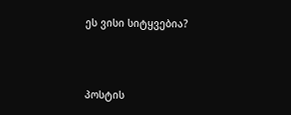ეს ვისი სიტყვებია?



პოსტის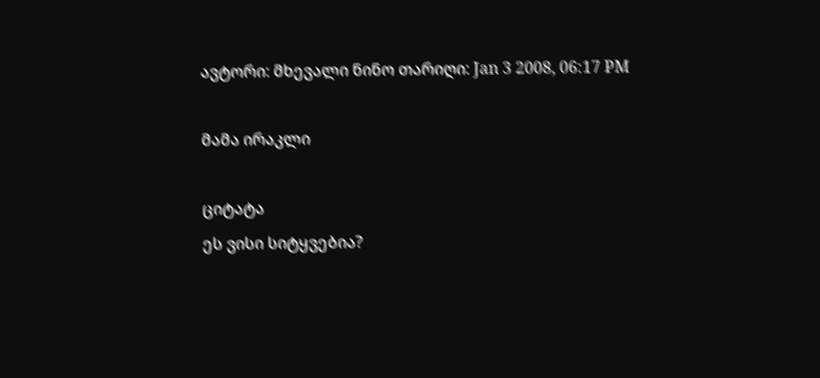ავტორი: მხევალი ნინო თარიღი: Jan 3 2008, 06:17 PM

მამა ირაკლი

ციტატა
ეს ვისი სიტყვებია?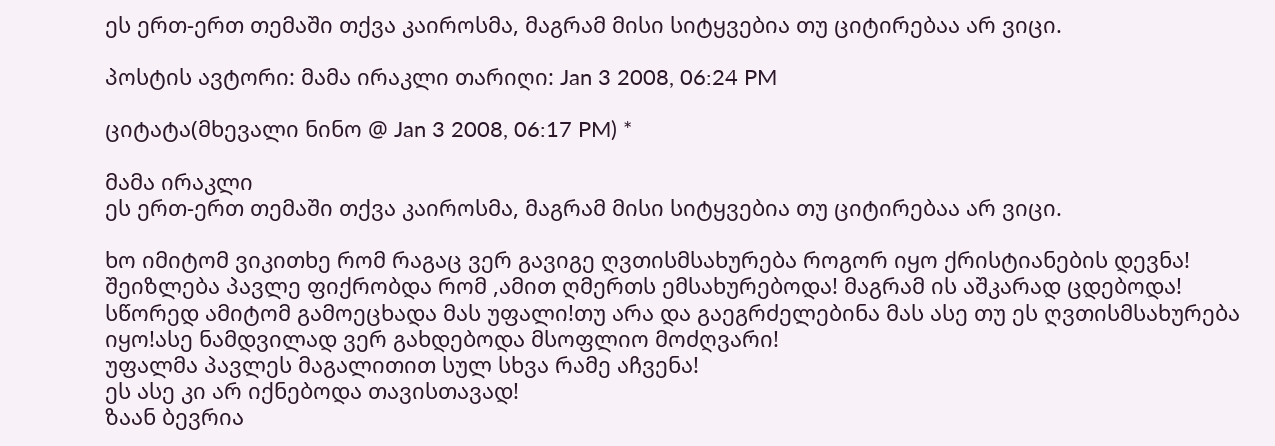ეს ერთ-ერთ თემაში თქვა კაიროსმა, მაგრამ მისი სიტყვებია თუ ციტირებაა არ ვიცი.

პოსტის ავტორი: მამა ირაკლი თარიღი: Jan 3 2008, 06:24 PM

ციტატა(მხევალი ნინო @ Jan 3 2008, 06:17 PM) *

მამა ირაკლი
ეს ერთ-ერთ თემაში თქვა კაიროსმა, მაგრამ მისი სიტყვებია თუ ციტირებაა არ ვიცი.

ხო იმიტომ ვიკითხე რომ რაგაც ვერ გავიგე ღვთისმსახურება როგორ იყო ქრისტიანების დევნა!
შეიზლება პავლე ფიქრობდა რომ ,ამით ღმერთს ემსახურებოდა! მაგრამ ის აშკარად ცდებოდა!
სწორედ ამიტომ გამოეცხადა მას უფალი!თუ არა და გაეგრძელებინა მას ასე თუ ეს ღვთისმსახურება იყო!ასე ნამდვილად ვერ გახდებოდა მსოფლიო მოძღვარი!
უფალმა პავლეს მაგალითით სულ სხვა რამე აჩვენა!
ეს ასე კი არ იქნებოდა თავისთავად!
ზაან ბევრია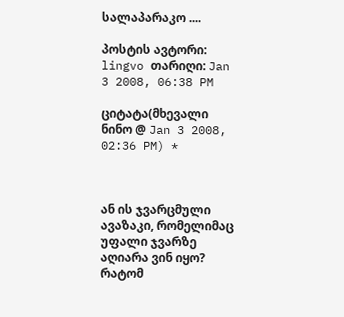სალაპარაკო ....

პოსტის ავტორი: lingvo თარიღი: Jan 3 2008, 06:38 PM

ციტატა(მხევალი ნინო @ Jan 3 2008, 02:36 PM) *



ან ის ჯვარცმული ავაზაკი, რომელიმაც უფალი ჯვარზე აღიარა ვინ იყო? რატომ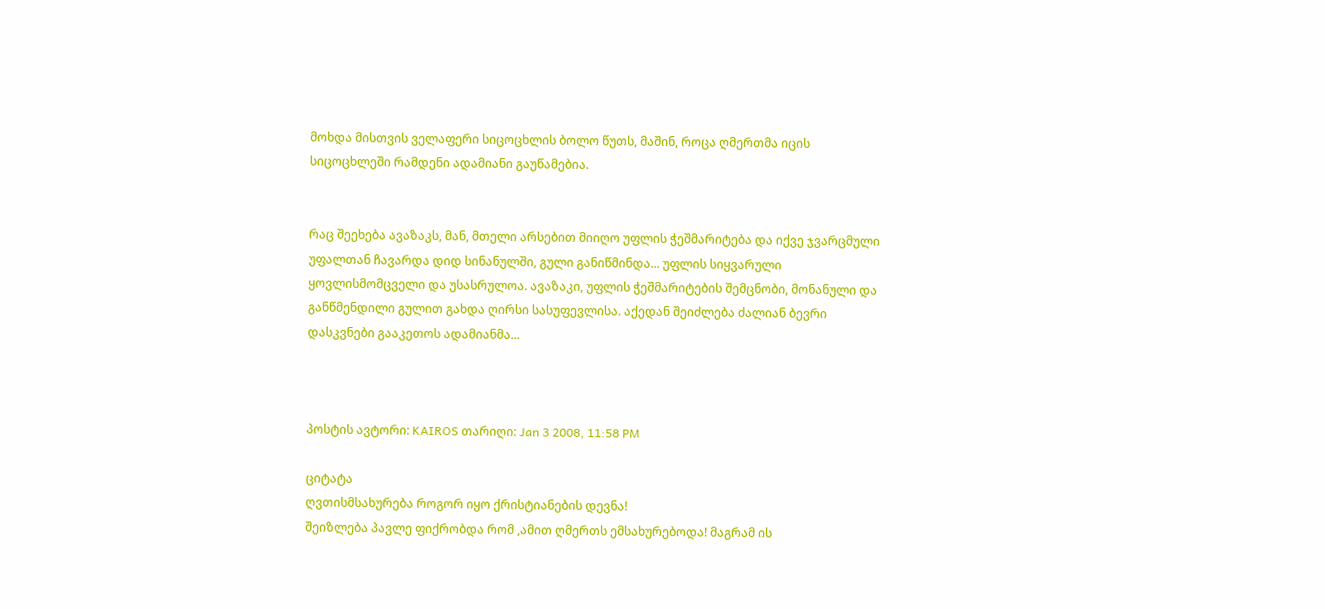მოხდა მისთვის ველაფერი სიცოცხლის ბოლო წუთს, მაშინ, როცა ღმერთმა იცის სიცოცხლეში რამდენი ადამიანი გაუწამებია.


რაც შეეხება ავაზაკს, მან, მთელი არსებით მიიღო უფლის ჭეშმარიტება და იქვე ჯვარცმული უფალთან ჩავარდა დიდ სინანულში, გული განიწმინდა... უფლის სიყვარული ყოვლისმომცველი და უსასრულოა. ავაზაკი, უფლის ჭეშმარიტების შემცნობი, მონანული და განწმენდილი გულით გახდა ღირსი სასუფევლისა. აქედან შეიძლება ძალიან ბევრი დასკვნები გააკეთოს ადამიანმა...



პოსტის ავტორი: KAIROS თარიღი: Jan 3 2008, 11:58 PM

ციტატა
ღვთისმსახურება როგორ იყო ქრისტიანების დევნა!
შეიზლება პავლე ფიქრობდა რომ ,ამით ღმერთს ემსახურებოდა! მაგრამ ის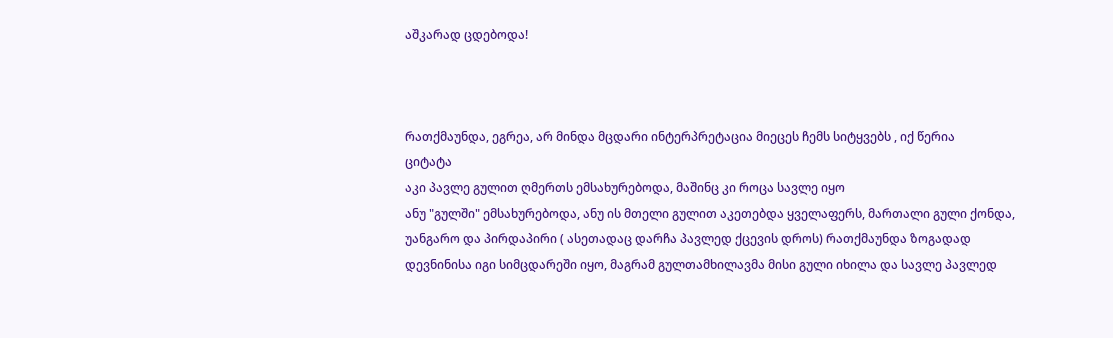აშკარად ცდებოდა!



რათქმაუნდა, ეგრეა, არ მინდა მცდარი ინტერპრეტაცია მიეცეს ჩემს სიტყვებს , იქ წერია
ციტატა
აკი პავლე გულით ღმერთს ემსახურებოდა, მაშინც კი როცა სავლე იყო
ანუ "გულში" ემსახურებოდა, ანუ ის მთელი გულით აკეთებდა ყველაფერს, მართალი გული ქონდა, უანგარო და პირდაპირი ( ასეთადაც დარჩა პავლედ ქცევის დროს) რათქმაუნდა ზოგადად დევნინისა იგი სიმცდარეში იყო, მაგრამ გულთამხილავმა მისი გული იხილა და სავლე პავლედ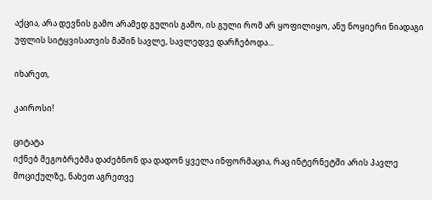აქცია, არა დევნის გამო არამედ გულის გამო, ის გული რომ არ ყოფილიყო, ანუ ნოყიერი ნიადაგი უფლის სიტყვისათვის მაშინ სავლე, სავლედვე დარჩებოდა...

იხარეთ,

კაიროსი!

ციტატა
იქნებ მეგობრებმა დაძებნონ და დადონ ყველა ინფორმაცია, რაც ინტერნეტში არის პავლე მოციქულზე, ნახეთ აგრეთვე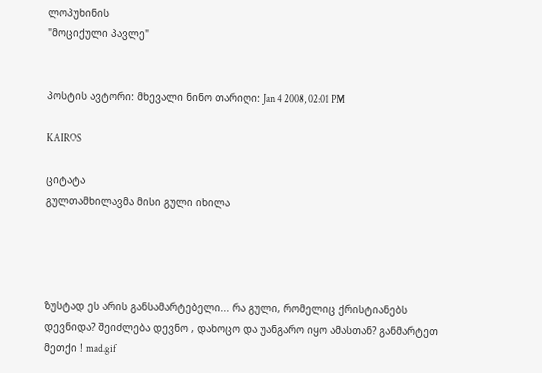ლოპუხინის
"მოციქული პავლე"


პოსტის ავტორი: მხევალი ნინო თარიღი: Jan 4 2008, 02:01 PM

KAIROS

ციტატა
გულთამხილავმა მისი გული იხილა




ზუსტად ეს არის განსამარტებელი... რა გული, რომელიც ქრისტიანებს დევნიდა? შეიძლება დევნო , დახოცო და უანგარო იყო ამასთან? განმარტეთ მეთქი ! mad.gif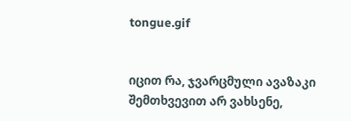tongue.gif


იცით რა, ჯვარცმული ავაზაკი შემთხვევით არ ვახსენე,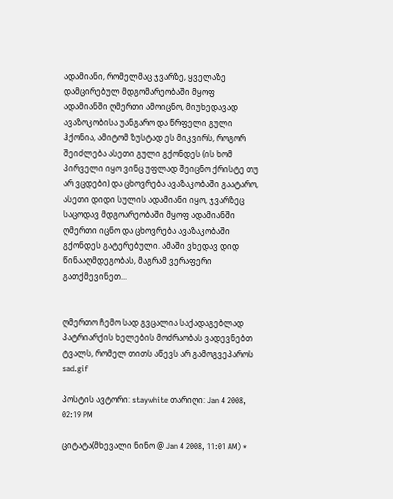ადამიანი, რომელმაც ჯვარზე, ყველაზე დამცირებულ მდგომარეობაში მყოფ ადამიანში ღმერთი ამოიცნო, მიუხედავად ავაზოკობისა უანგარო და წრფელი გული ჰქონია, ამიტომ ზუსტად ეს მიკვირს, როგორ შეიძლება ასეთი გული გქონდეს (ის ხომ პირველი იყო ვინც უფლად შეიცნო ქრისტე თუ არ ვცდები) და ცხოვრება ავაზაკობაში გაატარო, ასეთი დიდი სულის ადამიანი იყო, ჯვარზეც საცოდავ მდგოარეობაში მყოფ ადამიანში ღმერთი იცნო და ცხოვრება ავაზაკობაში გქონდეს გატერებული. ამაში ვხედავ დიდ წინააღმდეგობას, მაგრამ ვერაფერი გათქმევინეთ...


ღმერთო ჩემო სად გვცალია საქადაგებლად პატრიარქის ხელების მოძრაობას ვადევნებთ ტვალს, რომელ თითს აწევს არ გამოგვეპაროს sad.gif

პოსტის ავტორი: staywhite თარიღი: Jan 4 2008, 02:19 PM

ციტატა(მხევალი ნინო @ Jan 4 2008, 11:01 AM) *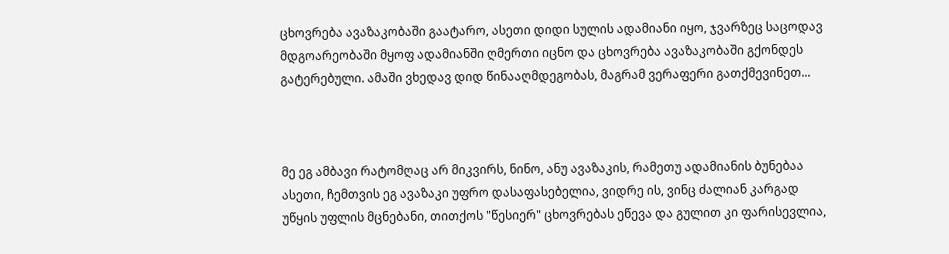ცხოვრება ავაზაკობაში გაატარო, ასეთი დიდი სულის ადამიანი იყო, ჯვარზეც საცოდავ მდგოარეობაში მყოფ ადამიანში ღმერთი იცნო და ცხოვრება ავაზაკობაში გქონდეს გატერებული. ამაში ვხედავ დიდ წინააღმდეგობას, მაგრამ ვერაფერი გათქმევინეთ...



მე ეგ ამბავი რატომღაც არ მიკვირს, ნინო, ანუ ავაზაკის, რამეთუ ადამიანის ბუნებაა ასეთი, ჩემთვის ეგ ავაზაკი უფრო დასაფასებელია, ვიდრე ის, ვინც ძალიან კარგად უწყის უფლის მცნებანი, თითქოს "წესიერ" ცხოვრებას ეწევა და გულით კი ფარისევლია,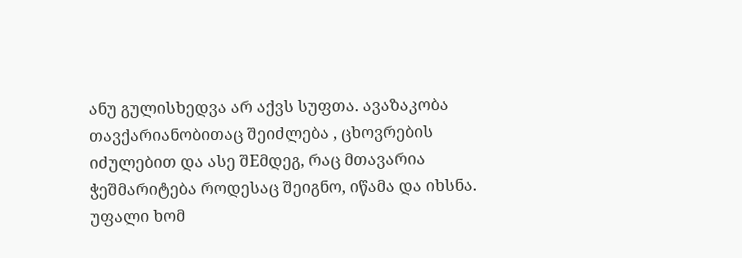ანუ გულისხედვა არ აქვს სუფთა. ავაზაკობა თავქარიანობითაც შეიძლება , ცხოვრების იძულებით და ასე შEმდეგ, რაც მთავარია ჭეშმარიტება როდესაც შეიგნო, იწამა და იხსნა. უფალი ხომ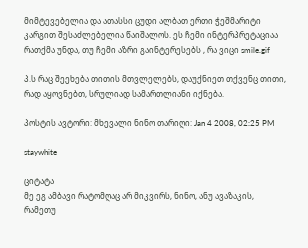მიმტევებელია და ათასსი ცუდი ალბათ ერთი ჭეშმარიტი კარგით შესაძლებელია წაიშალოს. ეს ჩემი ინტერპრეტაციაა რათქმა უნდა, თუ ჩემი აზრი გაინტერესებს , რა ვიცი smile.gif

პ.ს რაც შეეხება თითის მთვლელებს, დაუქნიეთ თქვენც თითი, რად აყოვნებთ, სრულიად სამართლიანი იქნება.

პოსტის ავტორი: მხევალი ნინო თარიღი: Jan 4 2008, 02:25 PM

staywhite

ციტატა
მე ეგ ამბავი რატომღაც არ მიკვირს, ნინო, ანუ ავაზაკის, რამეთუ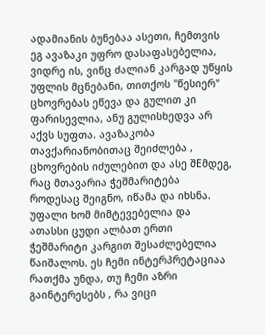ადამიანის ბუნებაა ასეთი, ჩემთვის ეგ ავაზაკი უფრო დასაფასებელია, ვიდრე ის, ვინც ძალიან კარგად უწყის უფლის მცნებანი, თითქოს "წესიერ" ცხოვრებას ეწევა და გულით კი ფარისევლია, ანუ გულისხედვა არ აქვს სუფთა. ავაზაკობა თავქარიანობითაც შეიძლება , ცხოვრების იძულებით და ასე შEმდეგ, რაც მთავარია ჭეშმარიტება როდესაც შეიგნო, იწამა და იხსნა. უფალი ხომ მიმტევებელია და ათასსი ცუდი ალბათ ერთი ჭეშმარიტი კარგით შესაძლებელია წაიშალოს. ეს ჩემი ინტერპრეტაციაა რათქმა უნდა, თუ ჩემი აზრი გაინტერესებს , რა ვიცი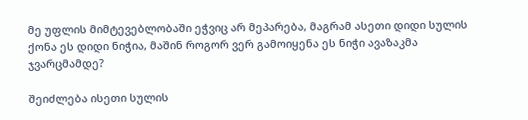მე უფლის მიმტევებლობაში ეჭვიც არ მეპარება, მაგრამ ასეთი დიდი სულის ქონა ეს დიდი ნიჭია, მაშინ როგორ ვერ გამოიყენა ეს ნიჭი ავაზაკმა ჯვარცმამდე?

შეიძლება ისეთი სულის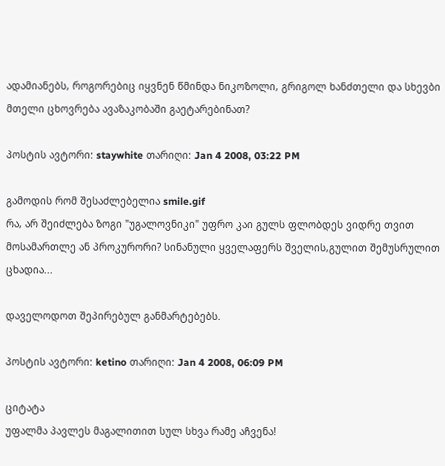ადამიანებს, როგორებიც იყვნენ წმინდა ნიკოზოლი, გრიგოლ ხანძთელი და სხევბი მთელი ცხოვრება ავაზაკობაში გაეტარებინათ?

პოსტის ავტორი: staywhite თარიღი: Jan 4 2008, 03:22 PM

გამოდის რომ შესაძლებელია smile.gif
რა, არ შეიძლება ზოგი "უგალოვნიკი" უფრო კაი გულს ფლობდეს ვიდრე თვით მოსამართლე ან პროკურორი? სინანული ყველაფერს შველის,გულით შემუსრულით ცხადია...

დაველოდოთ შეპირებულ განმარტებებს.

პოსტის ავტორი: ketino თარიღი: Jan 4 2008, 06:09 PM

ციტატა
უფალმა პავლეს მაგალითით სულ სხვა რამე აჩვენა!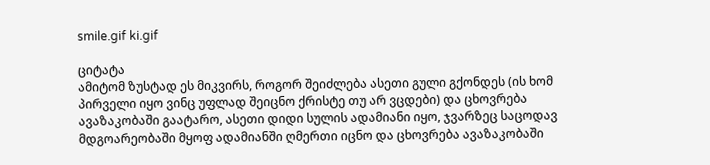smile.gif ki.gif

ციტატა
ამიტომ ზუსტად ეს მიკვირს, როგორ შეიძლება ასეთი გული გქონდეს (ის ხომ პირველი იყო ვინც უფლად შეიცნო ქრისტე თუ არ ვცდები) და ცხოვრება ავაზაკობაში გაატარო, ასეთი დიდი სულის ადამიანი იყო, ჯვარზეც საცოდავ მდგოარეობაში მყოფ ადამიანში ღმერთი იცნო და ცხოვრება ავაზაკობაში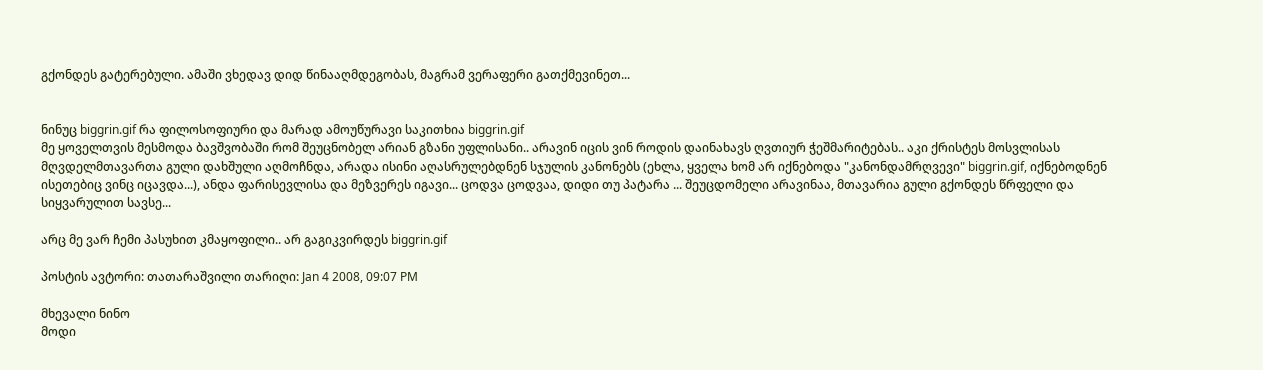გქონდეს გატერებული. ამაში ვხედავ დიდ წინააღმდეგობას, მაგრამ ვერაფერი გათქმევინეთ...


ნინუც biggrin.gif რა ფილოსოფიური და მარად ამოუწურავი საკითხია biggrin.gif
მე ყოველთვის მესმოდა ბავშვობაში რომ შეუცნობელ არიან გზანი უფლისანი.. არავინ იცის ვინ როდის დაინახავს ღვთიურ ჭეშმარიტებას.. აკი ქრისტეს მოსვლისას მღვდელმთავართა გული დახშული აღმოჩნდა, არადა ისინი აღასრულებდნენ სჯულის კანონებს (ეხლა, ყველა ხომ არ იქნებოდა "კანონდამრღვევი" biggrin.gif, იქნებოდნენ ისეთებიც ვინც იცავდა...), ანდა ფარისევლისა და მეზვერეს იგავი... ცოდვა ცოდვაა, დიდი თუ პატარა ... შეუცდომელი არავინაა, მთავარია გული გქონდეს წრფელი და სიყვარულით სავსე...

არც მე ვარ ჩემი პასუხით კმაყოფილი.. არ გაგიკვირდეს biggrin.gif

პოსტის ავტორი: თათარაშვილი თარიღი: Jan 4 2008, 09:07 PM

მხევალი ნინო
მოდი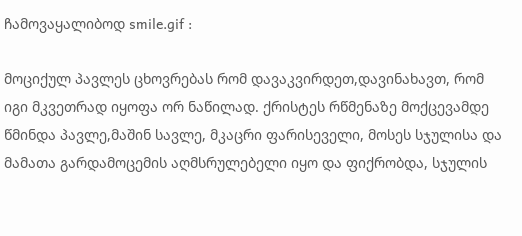ჩამოვაყალიბოდ smile.gif :

მოციქულ პავლეს ცხოვრებას რომ დავაკვირდეთ,დავინახავთ, რომ იგი მკვეთრად იყოფა ორ ნაწილად. ქრისტეს რწმენაზე მოქცევამდე წმინდა პავლე,მაშინ სავლე, მკაცრი ფარისეველი, მოსეს სჯულისა და მამათა გარდამოცემის აღმსრულებელი იყო და ფიქრობდა, სჯულის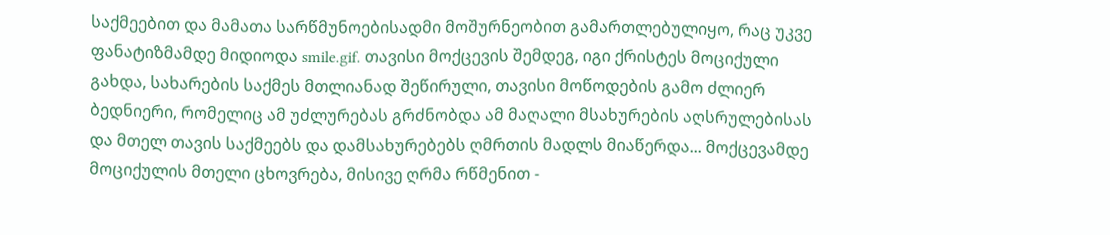საქმეებით და მამათა სარწმუნოებისადმი მოშურნეობით გამართლებულიყო, რაც უკვე ფანატიზმამდე მიდიოდა smile.gif. თავისი მოქცევის შემდეგ, იგი ქრისტეს მოციქული გახდა, სახარების საქმეს მთლიანად შეწირული, თავისი მოწოდების გამო ძლიერ ბედნიერი, რომელიც ამ უძლურებას გრძნობდა ამ მაღალი მსახურების აღსრულებისას და მთელ თავის საქმეებს და დამსახურებებს ღმრთის მადლს მიაწერდა... მოქცევამდე მოციქულის მთელი ცხოვრება, მისივე ღრმა რწმენით -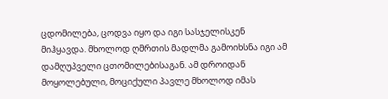ცდომილება, ცოდვა იყო და იგი სასჯელისკენ მიჰყავდა. მხოლოდ ღმრთის მადლმა გამოიხსნა იგი ამ დამღუპველი ცთომილებისაგან. ამ დროიდან მოყოლებული, მოციქული პავლე მხოლოდ იმას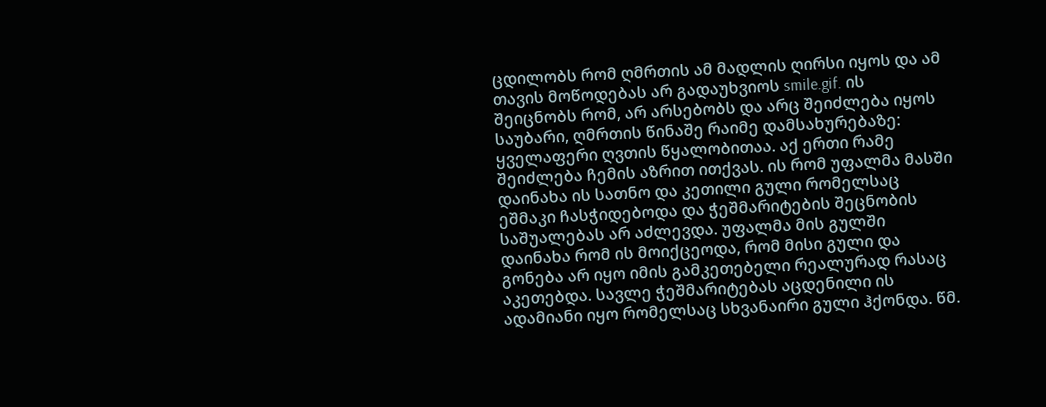ცდილობს რომ ღმრთის ამ მადლის ღირსი იყოს და ამ თავის მოწოდებას არ გადაუხვიოს smile.gif. ის შეიცნობს რომ, არ არსებობს და არც შეიძლება იყოს საუბარი, ღმრთის წინაშე რაიმე დამსახურებაზე: ყველაფერი ღვთის წყალობითაა. აქ ერთი რამე შეიძლება ჩემის აზრით ითქვას. ის რომ უფალმა მასში დაინახა ის სათნო და კეთილი გული რომელსაც ეშმაკი ჩასჭიდებოდა და ჭეშმარიტების შეცნობის საშუალებას არ აძლევდა. უფალმა მის გულში დაინახა რომ ის მოიქცეოდა, რომ მისი გული და გონება არ იყო იმის გამკეთებელი რეალურად რასაც აკეთებდა. სავლე ჭეშმარიტებას აცდენილი ის ადამიანი იყო რომელსაც სხვანაირი გული ჰქონდა. წმ.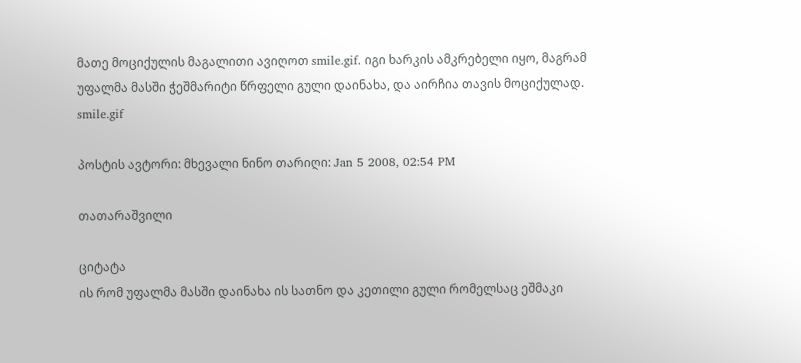მათე მოციქულის მაგალითი ავიღოთ smile.gif. იგი ხარკის ამკრებელი იყო, მაგრამ უფალმა მასში ჭეშმარიტი წრფელი გული დაინახა, და აირჩია თავის მოციქულად. smile.gif

პოსტის ავტორი: მხევალი ნინო თარიღი: Jan 5 2008, 02:54 PM

თათარაშვილი

ციტატა
ის რომ უფალმა მასში დაინახა ის სათნო და კეთილი გული რომელსაც ეშმაკი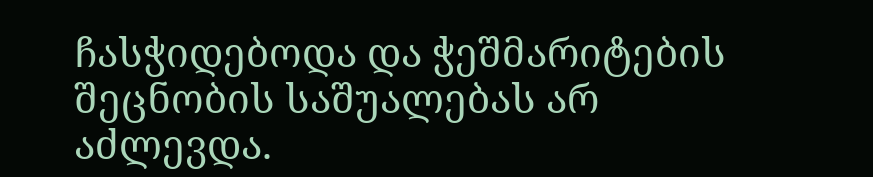ჩასჭიდებოდა და ჭეშმარიტების შეცნობის საშუალებას არ აძლევდა.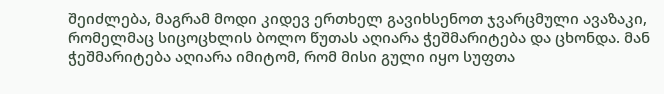შეიძლება, მაგრამ მოდი კიდევ ერთხელ გავიხსენოთ ჯვარცმული ავაზაკი, რომელმაც სიცოცხლის ბოლო წუთას აღიარა ჭეშმარიტება და ცხონდა. მან ჭეშმარიტება აღიარა იმიტომ, რომ მისი გული იყო სუფთა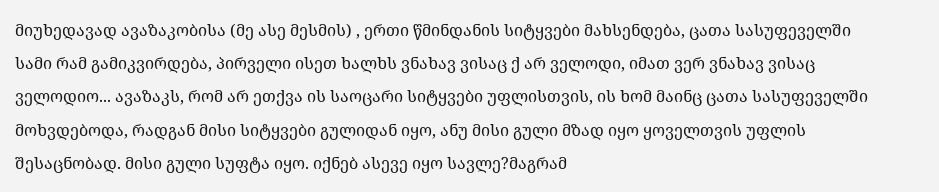მიუხედავად ავაზაკობისა (მე ასე მესმის) , ერთი წმინდანის სიტყვები მახსენდება, ცათა სასუფეველში სამი რამ გამიკვირდება, პირველი ისეთ ხალხს ვნახავ ვისაც ქ არ ველოდი, იმათ ვერ ვნახავ ვისაც ველოდიო... ავაზაკს, რომ არ ეთქვა ის საოცარი სიტყვები უფლისთვის, ის ხომ მაინც ცათა სასუფეველში მოხვდებოდა, რადგან მისი სიტყვები გულიდან იყო, ანუ მისი გული მზად იყო ყოველთვის უფლის შესაცნობად. მისი გული სუფტა იყო. იქნებ ასევე იყო სავლე?მაგრამ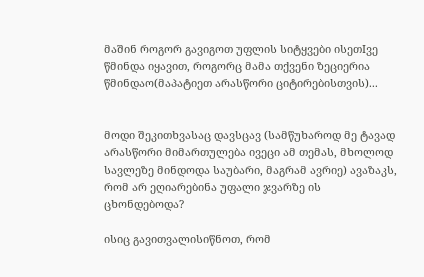მაშინ როგორ გავიგოთ უფლის სიტყვები ისეთIვე წმინდა იყავით, როგორც მამა თქვენი ზეციერია წმინდაო(მაპატიეთ არასწორი ციტირებისთვის)...


მოდი შეკითხვასაც დავსცავ (სამწუხაროდ მე ტავად არასწორი მიმართულება ივეცი ამ თემას, მხოლოდ სავლეზე მინდოდა საუბარი, მაგრამ ავრიე) ავაზაკს, რომ არ ეღიარებინა უფალი ჯვარზე ის ცხონდებოდა?

ისიც გავითვალისიწნოთ, რომ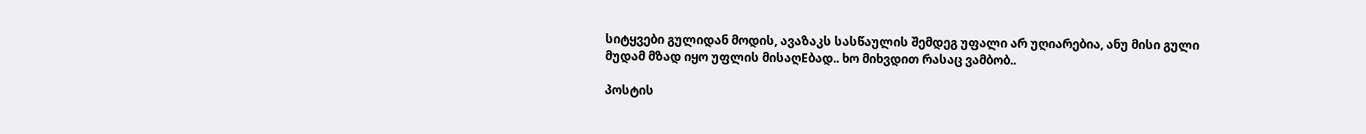სიტყვები გულიდან მოდის, ავაზაკს სასწაულის შემდეგ უფალი არ უღიარებია, ანუ მისი გული მუდამ მზად იყო უფლის მისაღEბად.. ხო მიხვდით რასაც ვამბობ..

პოსტის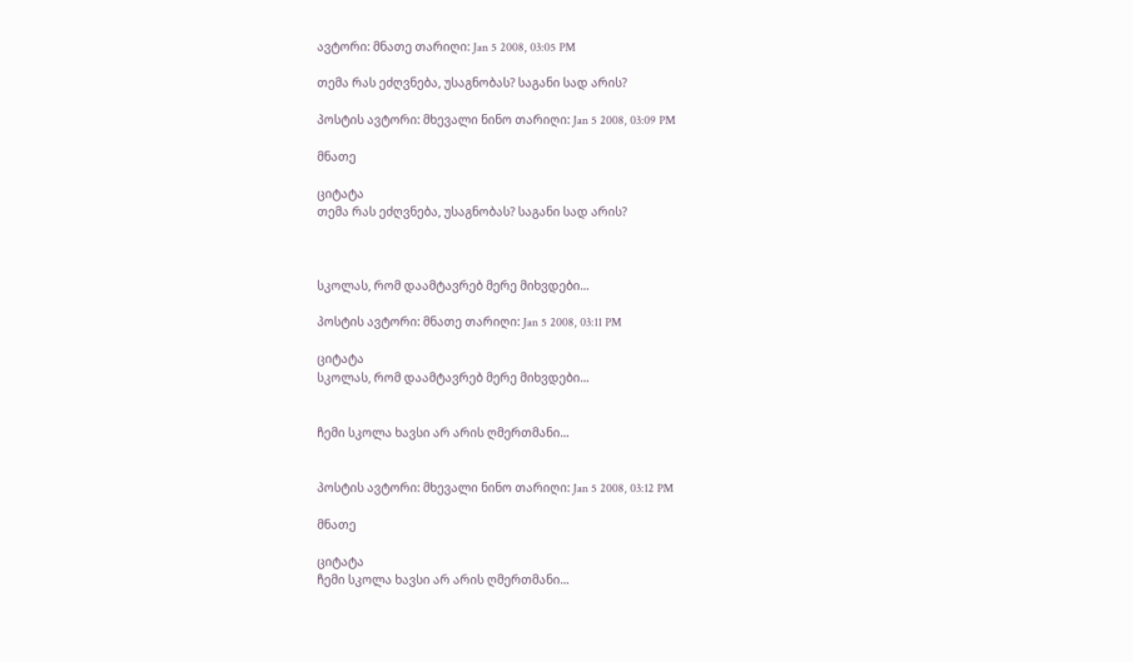ავტორი: მნათე თარიღი: Jan 5 2008, 03:05 PM

თემა რას ეძღვნება, უსაგნობას? საგანი სად არის?

პოსტის ავტორი: მხევალი ნინო თარიღი: Jan 5 2008, 03:09 PM

მნათე

ციტატა
თემა რას ეძღვნება, უსაგნობას? საგანი სად არის?



სკოლას, რომ დაამტავრებ მერე მიხვდები...

პოსტის ავტორი: მნათე თარიღი: Jan 5 2008, 03:11 PM

ციტატა
სკოლას, რომ დაამტავრებ მერე მიხვდები...


ჩემი სკოლა ხავსი არ არის ღმერთმანი...


პოსტის ავტორი: მხევალი ნინო თარიღი: Jan 5 2008, 03:12 PM

მნათე

ციტატა
ჩემი სკოლა ხავსი არ არის ღმერთმანი...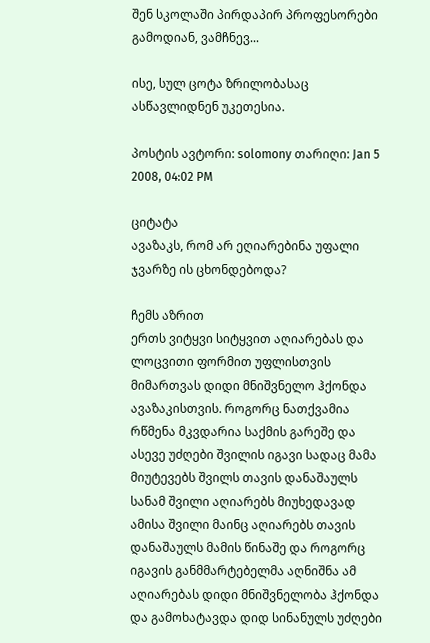შენ სკოლაში პირდაპირ პროფესორები გამოდიან, ვამჩნევ...

ისე, სულ ცოტა ზრილობასაც ასწავლიდნენ უკეთესია.

პოსტის ავტორი: solomony თარიღი: Jan 5 2008, 04:02 PM

ციტატა
ავაზაკს, რომ არ ეღიარებინა უფალი ჯვარზე ის ცხონდებოდა?

ჩემს აზრით
ერთს ვიტყვი სიტყვით აღიარებას და ლოცვითი ფორმით უფლისთვის მიმართვას დიდი მნიშვნელო ჰქონდა ავაზაკისთვის. როგორც ნათქვამია რწმენა მკვდარია საქმის გარეშე და ასევე უძღები შვილის იგავი სადაც მამა მიუტევებს შვილს თავის დანაშაულს სანამ შვილი აღიარებს მიუხედავად ამისა შვილი მაინც აღიარებს თავის დანაშაულს მამის წინაშე და როგორც იგავის განმმარტებელმა აღნიშნა ამ აღიარებას დიდი მნიშვნელობა ჰქონდა და გამოხატავდა დიდ სინანულს უძღები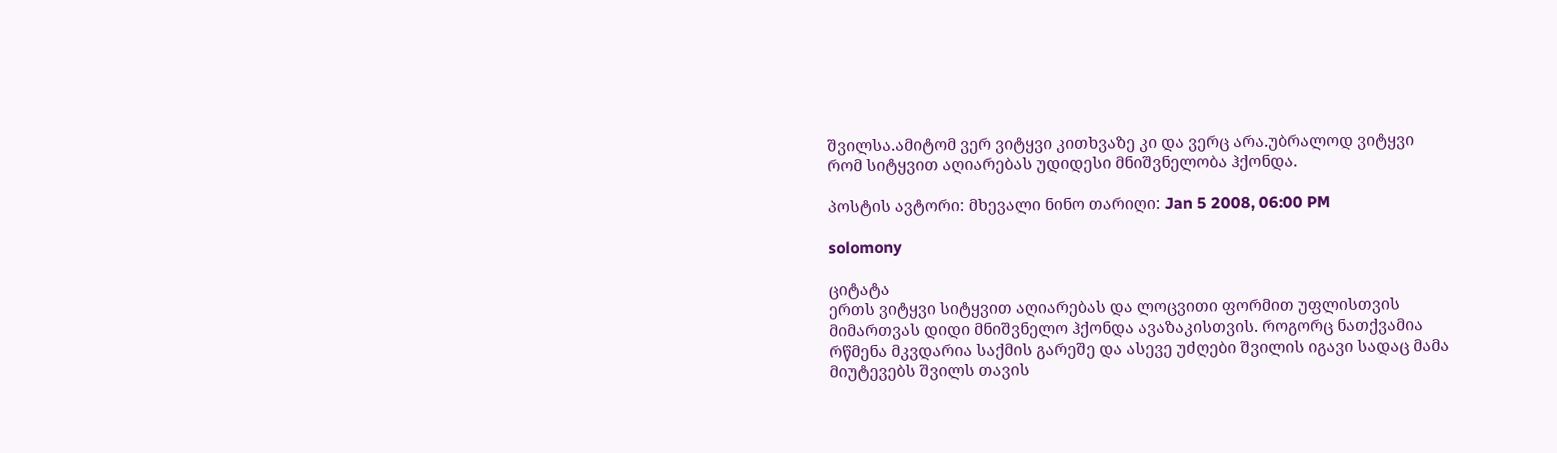შვილსა.ამიტომ ვერ ვიტყვი კითხვაზე კი და ვერც არა.უბრალოდ ვიტყვი რომ სიტყვით აღიარებას უდიდესი მნიშვნელობა ჰქონდა.

პოსტის ავტორი: მხევალი ნინო თარიღი: Jan 5 2008, 06:00 PM

solomony

ციტატა
ერთს ვიტყვი სიტყვით აღიარებას და ლოცვითი ფორმით უფლისთვის მიმართვას დიდი მნიშვნელო ჰქონდა ავაზაკისთვის. როგორც ნათქვამია რწმენა მკვდარია საქმის გარეშე და ასევე უძღები შვილის იგავი სადაც მამა მიუტევებს შვილს თავის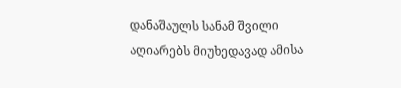დანაშაულს სანამ შვილი აღიარებს მიუხედავად ამისა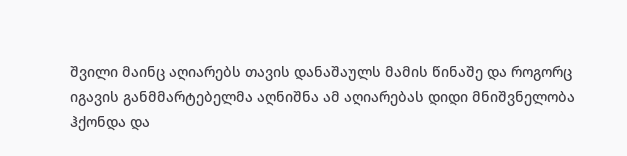შვილი მაინც აღიარებს თავის დანაშაულს მამის წინაშე და როგორც იგავის განმმარტებელმა აღნიშნა ამ აღიარებას დიდი მნიშვნელობა ჰქონდა და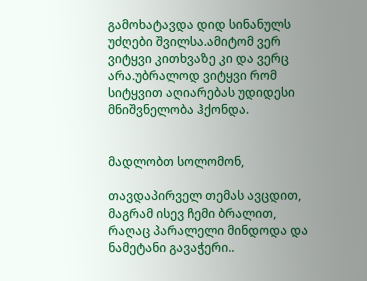გამოხატავდა დიდ სინანულს უძღები შვილსა.ამიტომ ვერ ვიტყვი კითხვაზე კი და ვერც არა.უბრალოდ ვიტყვი რომ სიტყვით აღიარებას უდიდესი მნიშვნელობა ჰქონდა.


მადლობთ სოლომონ,

თავდაპირველ თემას ავცდით, მაგრამ ისევ ჩემი ბრალით, რაღაც პარალელი მინდოდა და ნამეტანი გავაჭერი..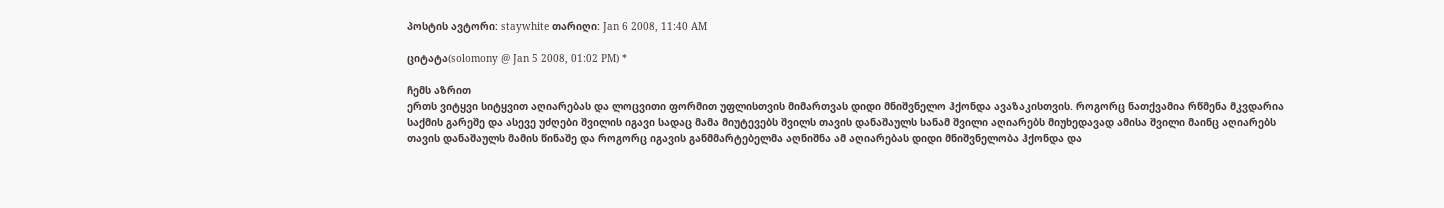პოსტის ავტორი: staywhite თარიღი: Jan 6 2008, 11:40 AM

ციტატა(solomony @ Jan 5 2008, 01:02 PM) *

ჩემს აზრით
ერთს ვიტყვი სიტყვით აღიარებას და ლოცვითი ფორმით უფლისთვის მიმართვას დიდი მნიშვნელო ჰქონდა ავაზაკისთვის. როგორც ნათქვამია რწმენა მკვდარია საქმის გარეშე და ასევე უძღები შვილის იგავი სადაც მამა მიუტევებს შვილს თავის დანაშაულს სანამ შვილი აღიარებს მიუხედავად ამისა შვილი მაინც აღიარებს თავის დანაშაულს მამის წინაშე და როგორც იგავის განმმარტებელმა აღნიშნა ამ აღიარებას დიდი მნიშვნელობა ჰქონდა და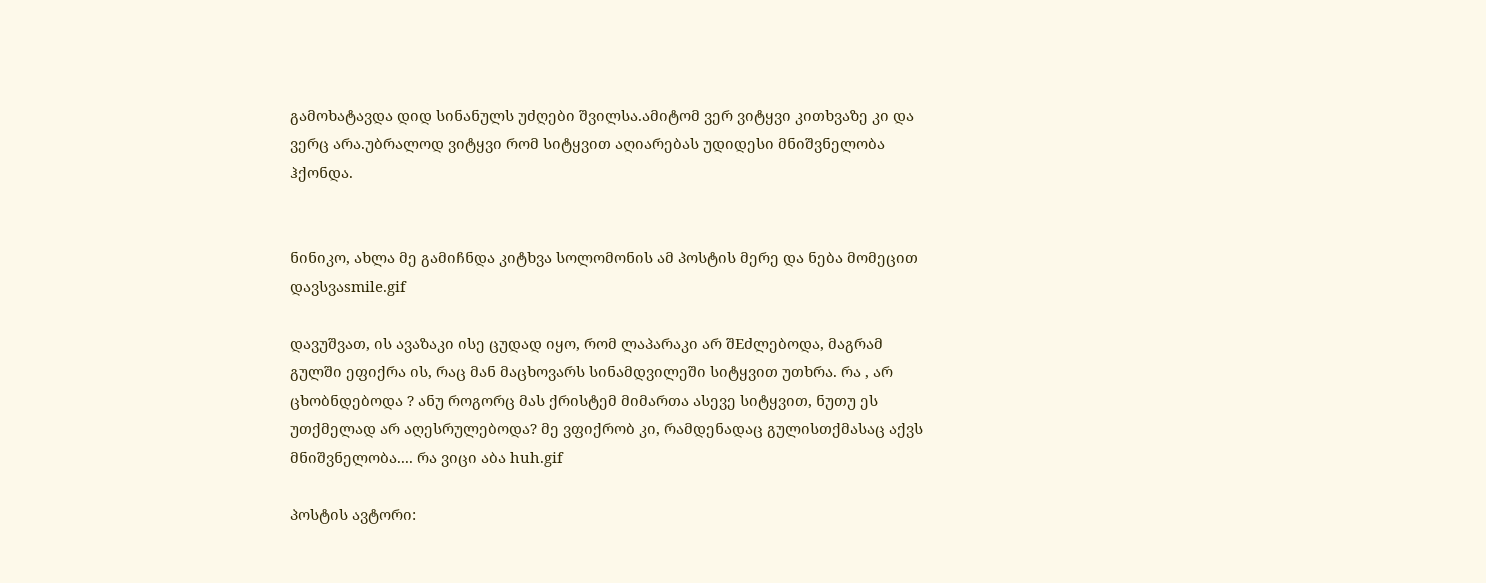გამოხატავდა დიდ სინანულს უძღები შვილსა.ამიტომ ვერ ვიტყვი კითხვაზე კი და ვერც არა.უბრალოდ ვიტყვი რომ სიტყვით აღიარებას უდიდესი მნიშვნელობა ჰქონდა.


ნინიკო, ახლა მე გამიჩნდა კიტხვა სოლომონის ამ პოსტის მერე და ნება მომეცით დავსვაsmile.gif

დავუშვათ, ის ავაზაკი ისე ცუდად იყო, რომ ლაპარაკი არ შEძლებოდა, მაგრამ გულში ეფიქრა ის, რაც მან მაცხოვარს სინამდვილეში სიტყვით უთხრა. რა , არ ცხობნდებოდა ? ანუ როგორც მას ქრისტემ მიმართა ასევე სიტყვით, ნუთუ ეს უთქმელად არ აღესრულებოდა? მე ვფიქრობ კი, რამდენადაც გულისთქმასაც აქვს მნიშვნელობა.... რა ვიცი აბა huh.gif

პოსტის ავტორი: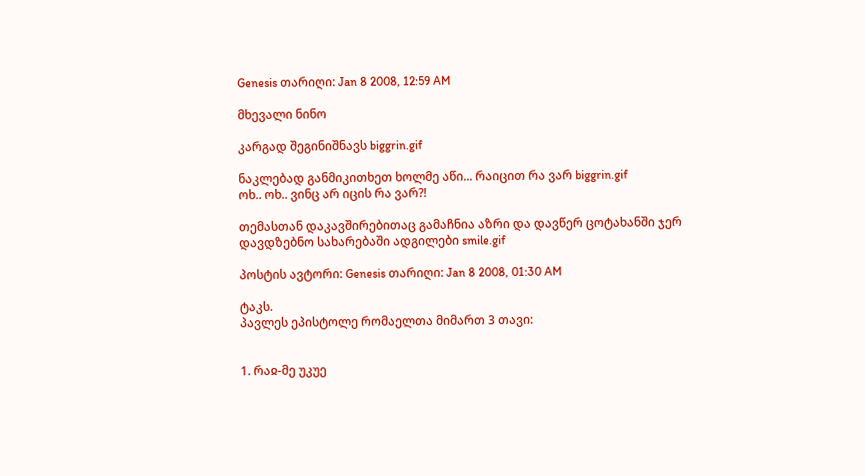Genesis თარიღი: Jan 8 2008, 12:59 AM

მხევალი ნინო

კარგად შეგინიშნავს biggrin.gif

ნაკლებად განმიკითხეთ ხოლმე აწი... რაიცით რა ვარ biggrin.gif
ოხ.. ოხ.. ვინც არ იცის რა ვარ?!

თემასთან დაკავშირებითაც გამაჩნია აზრი და დავწერ ცოტახანში ჯერ დავდზებნო სახარებაში ადგილები smile.gif

პოსტის ავტორი: Genesis თარიღი: Jan 8 2008, 01:30 AM

ტაკს.
პავლეს ეპისტოლე რომაელთა მიმართ 3 თავი:


1. რაჲ-მე უკუე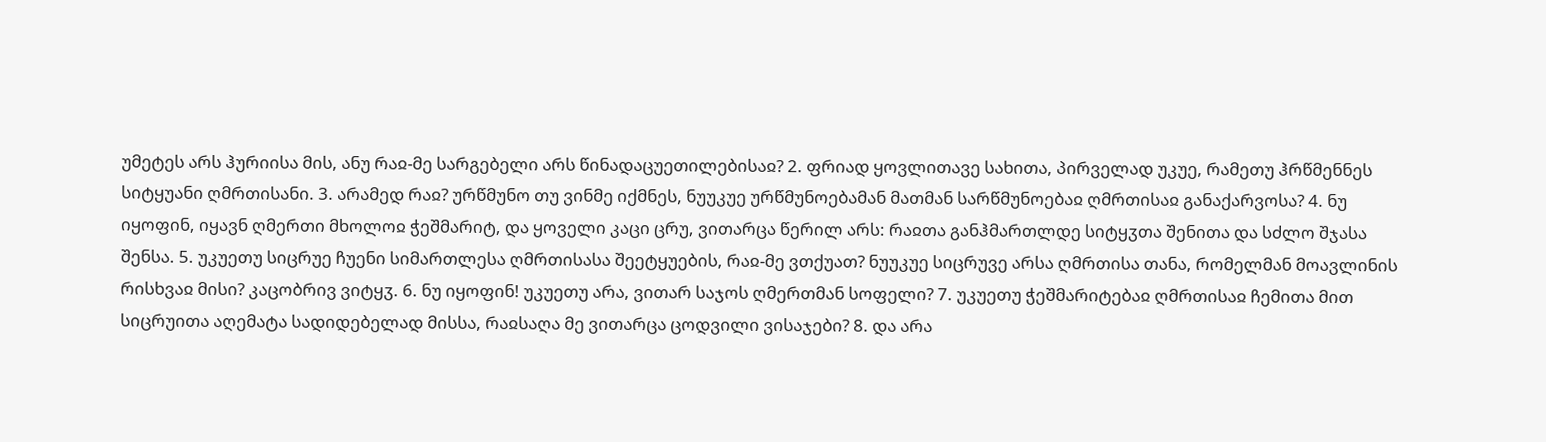უმეტეს არს ჰურიისა მის, ანუ რაჲ-მე სარგებელი არს წინადაცუეთილებისაჲ? 2. ფრიად ყოვლითავე სახითა, პირველად უკუე, რამეთუ ჰრწმენნეს სიტყუანი ღმრთისანი. 3. არამედ რაჲ? ურწმუნო თუ ვინმე იქმნეს, ნუუკუე ურწმუნოებამან მათმან სარწმუნოებაჲ ღმრთისაჲ განაქარვოსა? 4. ნუ იყოფინ, იყავნ ღმერთი მხოლოჲ ჭეშმარიტ, და ყოველი კაცი ცრუ, ვითარცა წერილ არს: რაჲთა განჰმართლდე სიტყჳთა შენითა და სძლო შჯასა შენსა. 5. უკუეთუ სიცრუე ჩუენი სიმართლესა ღმრთისასა შეეტყუების, რაჲ-მე ვთქუათ? ნუუკუე სიცრუვე არსა ღმრთისა თანა, რომელმან მოავლინის რისხვაჲ მისი? კაცობრივ ვიტყჳ. 6. ნუ იყოფინ! უკუეთუ არა, ვითარ საჯოს ღმერთმან სოფელი? 7. უკუეთუ ჭეშმარიტებაჲ ღმრთისაჲ ჩემითა მით სიცრუითა აღემატა სადიდებელად მისსა, რაჲსაღა მე ვითარცა ცოდვილი ვისაჯები? 8. და არა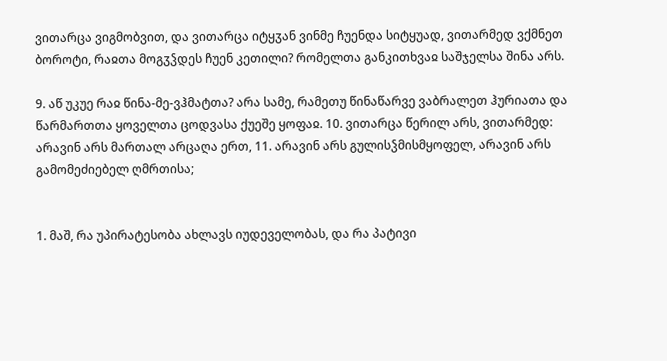ვითარცა ვიგმობვით, და ვითარცა იტყჳან ვინმე ჩუენდა სიტყუად, ვითარმედ ვქმნეთ ბოროტი, რაჲთა მოგჳჴდეს ჩუენ კეთილი? რომელთა განკითხვაჲ საშჯელსა შინა არს.

9. აწ უკუე რაჲ წინა-მე-ვჰმატთა? არა სამე, რამეთუ წინაწარვე ვაბრალეთ ჰურიათა და წარმართთა ყოველთა ცოდვასა ქუეშე ყოფაჲ. 10. ვითარცა წერილ არს, ვითარმედ: არავინ არს მართალ არცაღა ერთ, 11. არავინ არს გულისჴმისმყოფელ, არავინ არს გამომეძიებელ ღმრთისა;


1. მაშ, რა უპირატესობა ახლავს იუდეველობას, და რა პატივი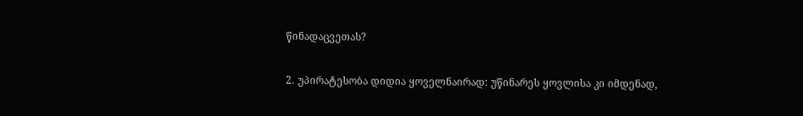წინადაცვეთას?

2. უპირატესობა დიდია ყოველნაირად: უწინარეს ყოვლისა კი იმდენად,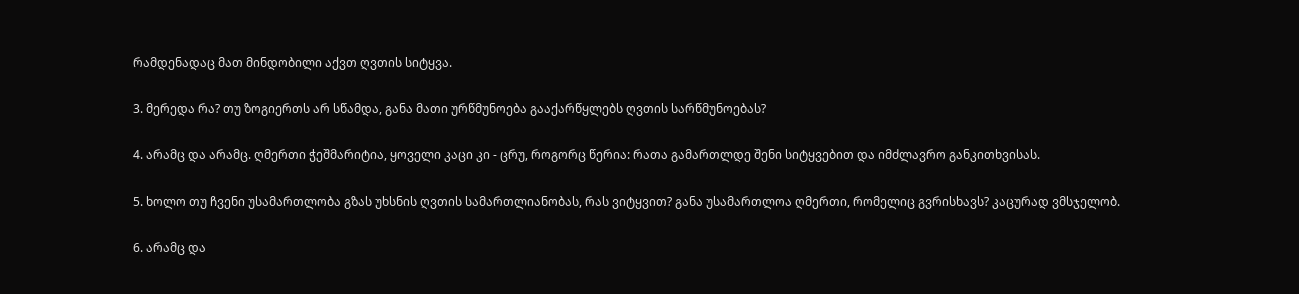რამდენადაც მათ მინდობილი აქვთ ღვთის სიტყვა.

3. მერედა რა? თუ ზოგიერთს არ სწამდა, განა მათი ურწმუნოება გააქარწყლებს ღვთის სარწმუნოებას?

4. არამც და არამც. ღმერთი ჭეშმარიტია, ყოველი კაცი კი - ცრუ, როგორც წერია: რათა გამართლდე შენი სიტყვებით და იმძლავრო განკითხვისას.

5. ხოლო თუ ჩვენი უსამართლობა გზას უხსნის ღვთის სამართლიანობას, რას ვიტყვით? განა უსამართლოა ღმერთი, რომელიც გვრისხავს? კაცურად ვმსჯელობ.

6. არამც და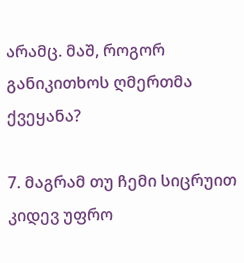არამც. მაშ, როგორ განიკითხოს ღმერთმა ქვეყანა?

7. მაგრამ თუ ჩემი სიცრუით კიდევ უფრო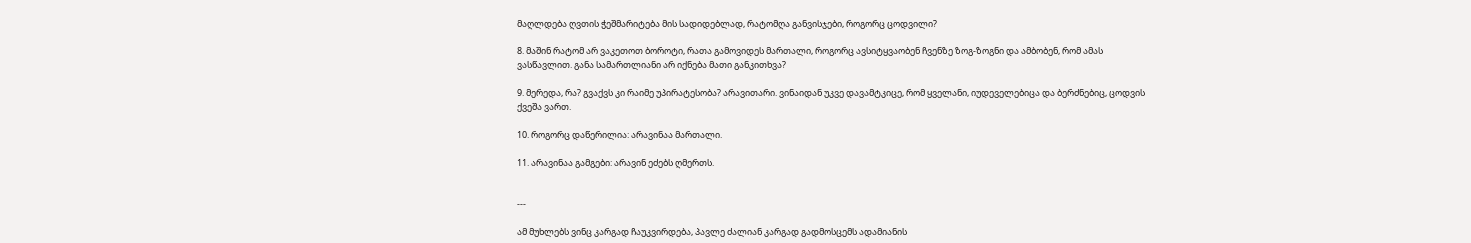მაღლდება ღვთის ჭეშმარიტება მის სადიდებლად, რატომღა განვისჯები, როგორც ცოდვილი?

8. მაშინ რატომ არ ვაკეთოთ ბოროტი, რათა გამოვიდეს მართალი, როგორც ავსიტყვაობენ ჩვენზე ზოგ-ზოგნი და ამბობენ, რომ ამას ვასწავლით. განა სამართლიანი არ იქნება მათი განკითხვა?

9. მერედა, რა? გვაქვს კი რაიმე უპირატესობა? არავითარი. ვინაიდან უკვე დავამტკიცე, რომ ყველანი, იუდეველებიცა და ბერძნებიც, ცოდვის ქვეშა ვართ.

10. როგორც დაწერილია: არავინაა მართალი.

11. არავინაა გამგები: არავინ ეძებს ღმერთს.


---

ამ მუხლებს ვინც კარგად ჩაუკვირდება, პავლე ძალიან კარგად გადმოსცემს ადამიანის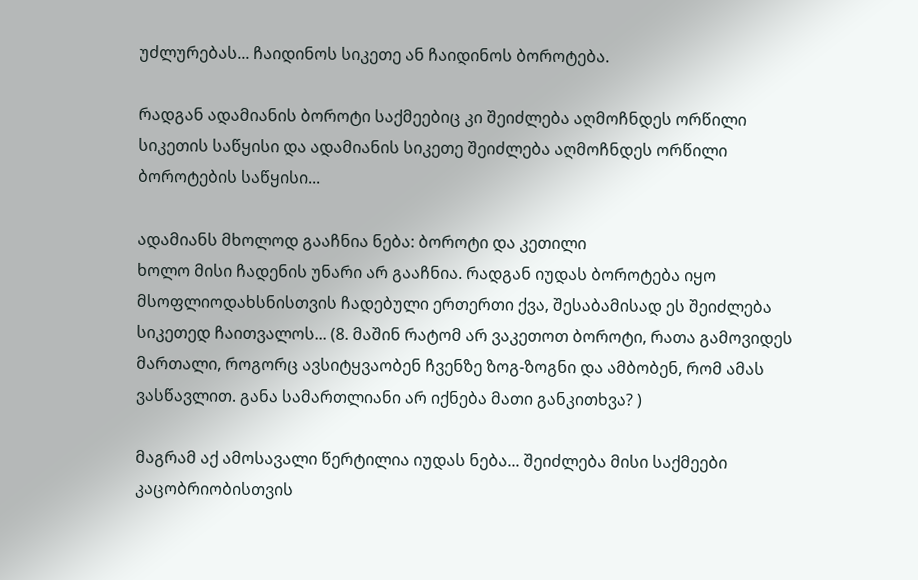უძლურებას... ჩაიდინოს სიკეთე ან ჩაიდინოს ბოროტება.

რადგან ადამიანის ბოროტი საქმეებიც კი შეიძლება აღმოჩნდეს ორწილი სიკეთის საწყისი და ადამიანის სიკეთე შეიძლება აღმოჩნდეს ორწილი ბოროტების საწყისი...

ადამიანს მხოლოდ გააჩნია ნება: ბოროტი და კეთილი
ხოლო მისი ჩადენის უნარი არ გააჩნია. რადგან იუდას ბოროტება იყო მსოფლიოდახსნისთვის ჩადებული ერთერთი ქვა, შესაბამისად ეს შეიძლება სიკეთედ ჩაითვალოს... (8. მაშინ რატომ არ ვაკეთოთ ბოროტი, რათა გამოვიდეს მართალი, როგორც ავსიტყვაობენ ჩვენზე ზოგ-ზოგნი და ამბობენ, რომ ამას ვასწავლით. განა სამართლიანი არ იქნება მათი განკითხვა? )

მაგრამ აქ ამოსავალი წერტილია იუდას ნება... შეიძლება მისი საქმეები კაცობრიობისთვის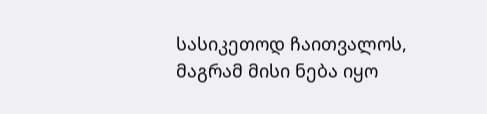სასიკეთოდ ჩაითვალოს, მაგრამ მისი ნება იყო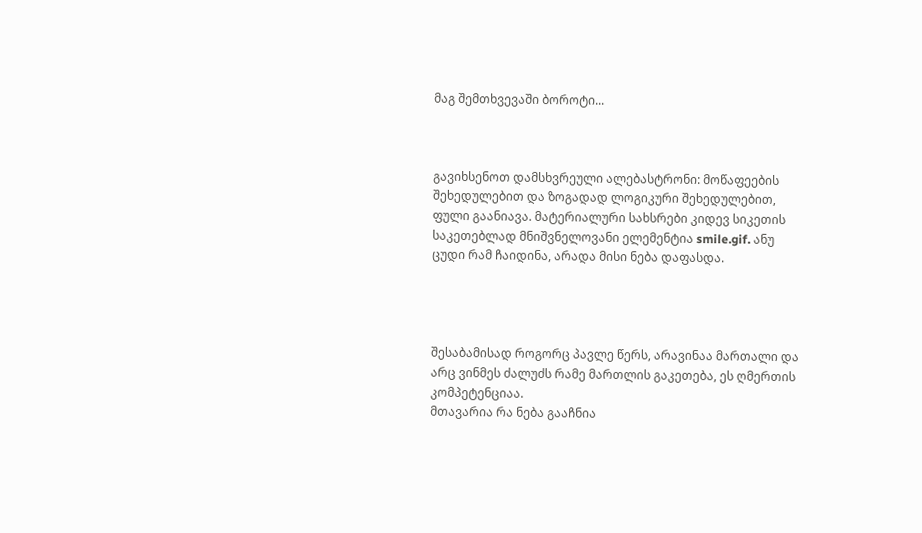მაგ შემთხვევაში ბოროტი...



გავიხსენოთ დამსხვრეული ალებასტრონი: მოწაფეების შეხედულებით და ზოგადად ლოგიკური შეხედულებით, ფული გაანიავა. მატერიალური სახსრები კიდევ სიკეთის საკეთებლად მნიშვნელოვანი ელემენტია smile.gif. ანუ ცუდი რამ ჩაიდინა, არადა მისი ნება დაფასდა.




შესაბამისად როგორც პავლე წერს, არავინაა მართალი და არც ვინმეს ძალუძს რამე მართლის გაკეთება, ეს ღმერთის კომპეტენციაა.
მთავარია რა ნება გააჩნია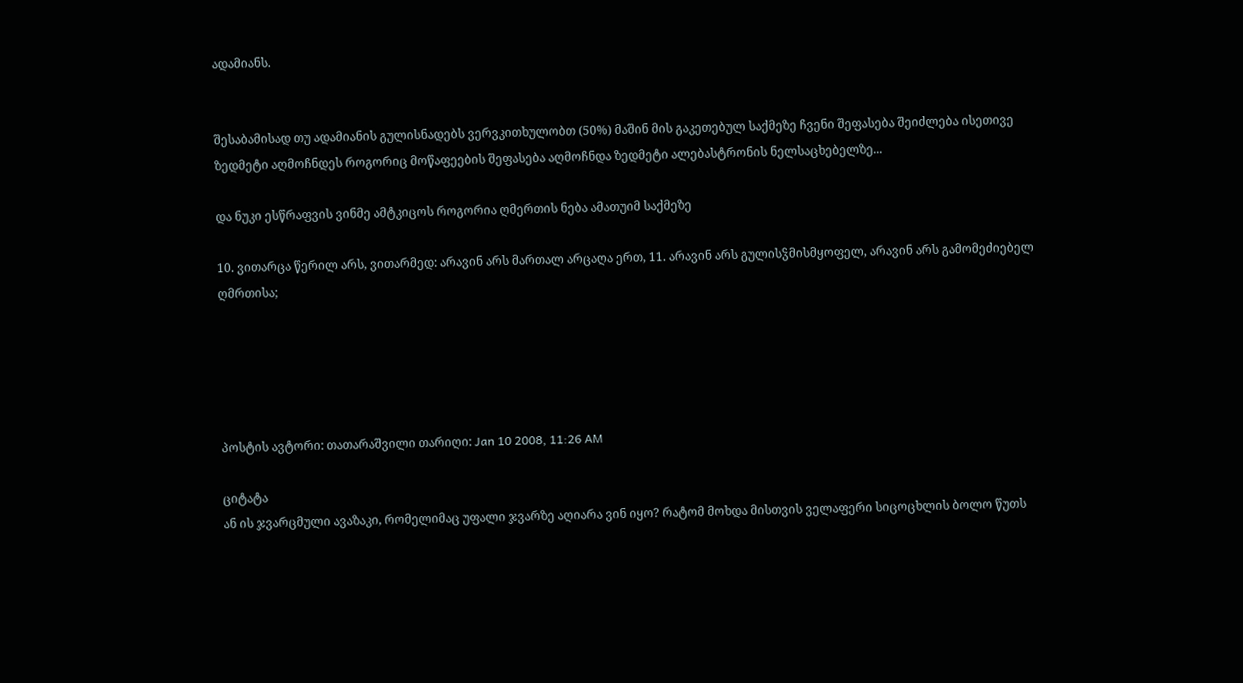ადამიანს.


შესაბამისად თუ ადამიანის გულისნადებს ვერვკითხულობთ (50%) მაშინ მის გაკეთებულ საქმეზე ჩვენი შეფასება შეიძლება ისეთივე ზედმეტი აღმოჩნდეს როგორიც მოწაფეების შეფასება აღმოჩნდა ზედმეტი ალებასტრონის ნელსაცხებელზე...

და ნუკი ესწრაფვის ვინმე ამტკიცოს როგორია ღმერთის ნება ამათუიმ საქმეზე

10. ვითარცა წერილ არს, ვითარმედ: არავინ არს მართალ არცაღა ერთ, 11. არავინ არს გულისჴმისმყოფელ, არავინ არს გამომეძიებელ ღმრთისა;





პოსტის ავტორი: თათარაშვილი თარიღი: Jan 10 2008, 11:26 AM

ციტატა
ან ის ჯვარცმული ავაზაკი, რომელიმაც უფალი ჯვარზე აღიარა ვინ იყო? რატომ მოხდა მისთვის ველაფერი სიცოცხლის ბოლო წუთს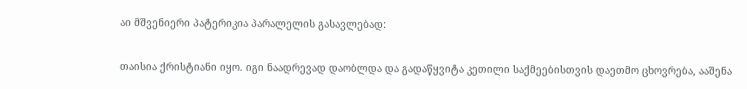აი მშვენიერი პატერიკია პარალელის გასავლებად:

თაისია ქრისტიანი იყო. იგი ნაადრევად დაობლდა და გადაწყვიტა კეთილი საქმეებისთვის დაეთმო ცხოვრება, ააშენა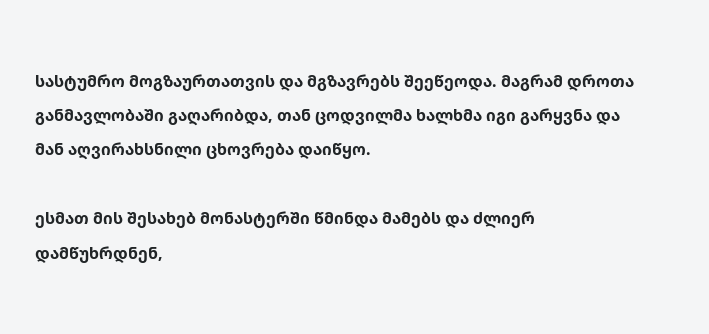სასტუმრო მოგზაურთათვის და მგზავრებს შეეწეოდა. მაგრამ დროთა განმავლობაში გაღარიბდა, თან ცოდვილმა ხალხმა იგი გარყვნა და მან აღვირახსნილი ცხოვრება დაიწყო.

ესმათ მის შესახებ მონასტერში წმინდა მამებს და ძლიერ დამწუხრდნენ,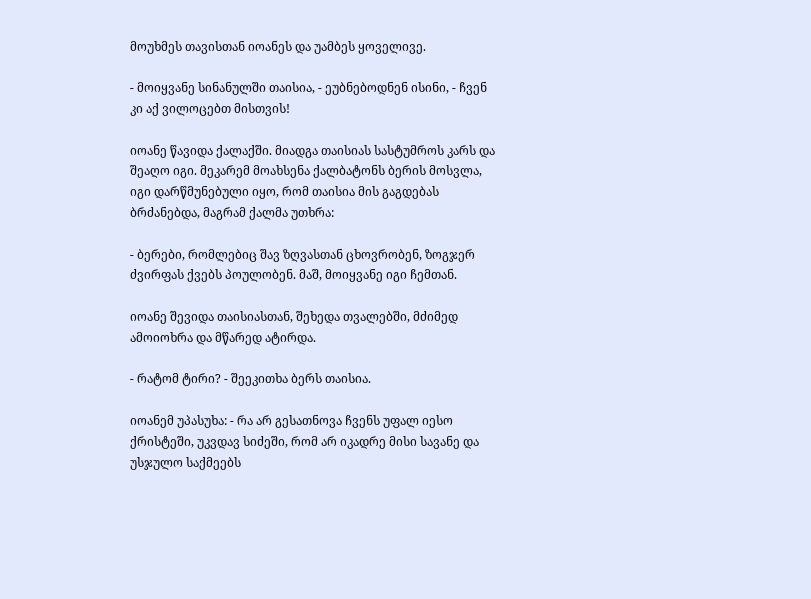მოუხმეს თავისთან იოანეს და უამბეს ყოველივე.

- მოიყვანე სინანულში თაისია, - ეუბნებოდნენ ისინი, - ჩვენ კი აქ ვილოცებთ მისთვის!

იოანე წავიდა ქალაქში. მიადგა თაისიას სასტუმროს კარს და შეაღო იგი. მეკარემ მოახსენა ქალბატონს ბერის მოსვლა, იგი დარწმუნებული იყო, რომ თაისია მის გაგდებას ბრძანებდა, მაგრამ ქალმა უთხრა:

- ბერები, რომლებიც შავ ზღვასთან ცხოვრობენ, ზოგჯერ ძვირფას ქვებს პოულობენ. მაშ, მოიყვანე იგი ჩემთან.

იოანე შევიდა თაისიასთან, შეხედა თვალებში, მძიმედ ამოიოხრა და მწარედ ატირდა.

- რატომ ტირი? - შეეკითხა ბერს თაისია.

იოანემ უპასუხა: - რა არ გესათნოვა ჩვენს უფალ იესო ქრისტეში, უკვდავ სიძეში, რომ არ იკადრე მისი სავანე და უსჯულო საქმეებს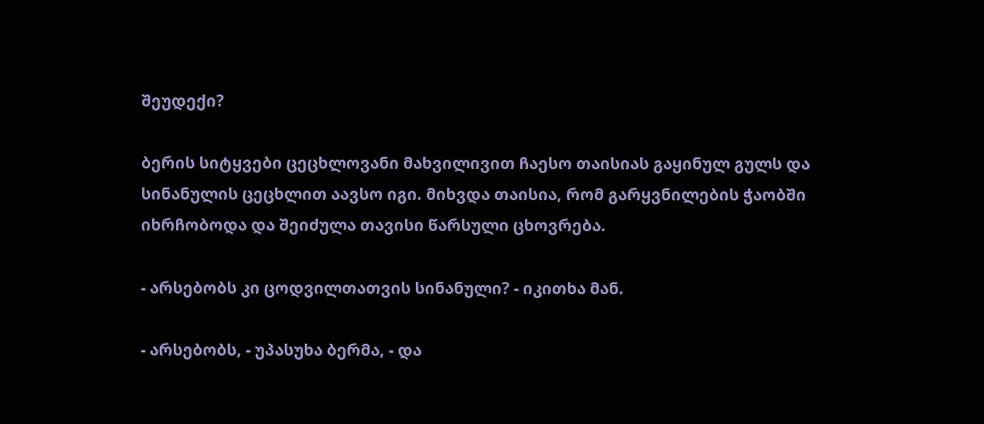შეუდექი?

ბერის სიტყვები ცეცხლოვანი მახვილივით ჩაესო თაისიას გაყინულ გულს და სინანულის ცეცხლით აავსო იგი. მიხვდა თაისია, რომ გარყვნილების ჭაობში იხრჩობოდა და შეიძულა თავისი წარსული ცხოვრება.

- არსებობს კი ცოდვილთათვის სინანული? - იკითხა მან.

- არსებობს, - უპასუხა ბერმა, - და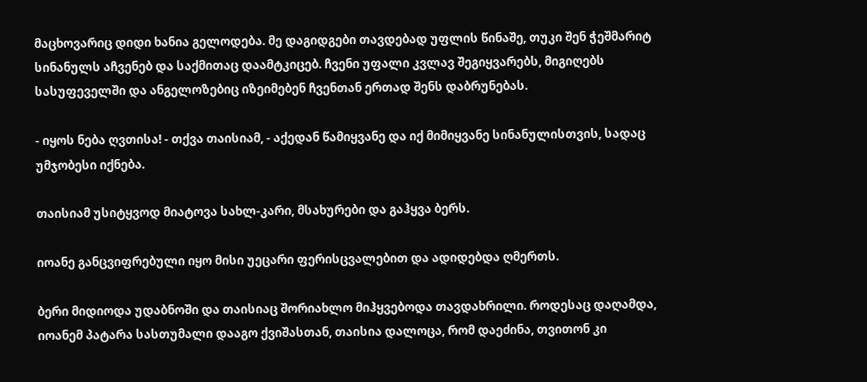მაცხოვარიც დიდი ხანია გელოდება. მე დაგიდგები თავდებად უფლის წინაშე, თუკი შენ ჭეშმარიტ სინანულს აჩვენებ და საქმითაც დაამტკიცებ. ჩვენი უფალი კვლავ შეგიყვარებს, მიგიღებს სასუფეველში და ანგელოზებიც იზეიმებენ ჩვენთან ერთად შენს დაბრუნებას.

- იყოს ნება ღვთისა! - თქვა თაისიამ, - აქედან წამიყვანე და იქ მიმიყვანე სინანულისთვის, სადაც უმჯობესი იქნება.

თაისიამ უსიტყვოდ მიატოვა სახლ-კარი, მსახურები და გაჰყვა ბერს.

იოანე განცვიფრებული იყო მისი უეცარი ფერისცვალებით და ადიდებდა ღმერთს.

ბერი მიდიოდა უდაბნოში და თაისიაც შორიახლო მიჰყვებოდა თავდახრილი. როდესაც დაღამდა, იოანემ პატარა სასთუმალი დააგო ქვიშასთან, თაისია დალოცა, რომ დაეძინა, თვითონ კი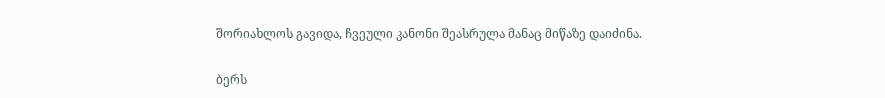შორიახლოს გავიდა, ჩვეული კანონი შეასრულა მანაც მიწაზე დაიძინა.

ბერს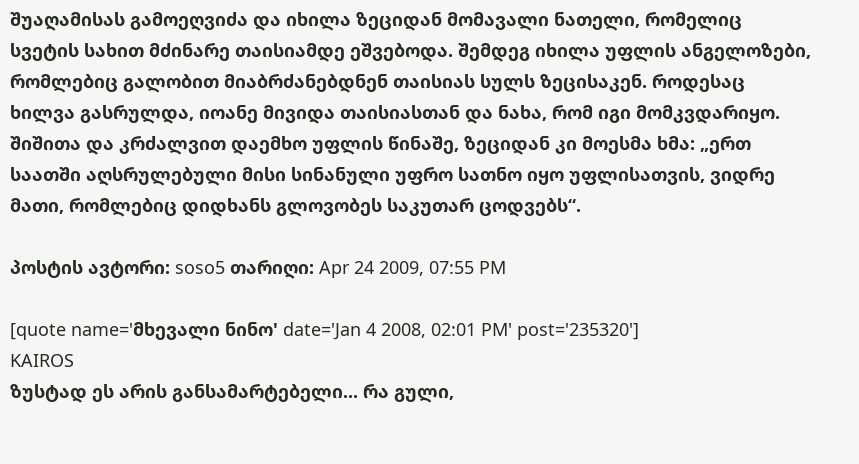შუაღამისას გამოეღვიძა და იხილა ზეციდან მომავალი ნათელი, რომელიც სვეტის სახით მძინარე თაისიამდე ეშვებოდა. შემდეგ იხილა უფლის ანგელოზები, რომლებიც გალობით მიაბრძანებდნენ თაისიას სულს ზეცისაკენ. როდესაც ხილვა გასრულდა, იოანე მივიდა თაისიასთან და ნახა, რომ იგი მომკვდარიყო. შიშითა და კრძალვით დაემხო უფლის წინაშე, ზეციდან კი მოესმა ხმა: „ერთ საათში აღსრულებული მისი სინანული უფრო სათნო იყო უფლისათვის, ვიდრე მათი, რომლებიც დიდხანს გლოვობეს საკუთარ ცოდვებს“.

პოსტის ავტორი: soso5 თარიღი: Apr 24 2009, 07:55 PM

[quote name='მხევალი ნინო' date='Jan 4 2008, 02:01 PM' post='235320']
KAIROS
ზუსტად ეს არის განსამარტებელი... რა გული,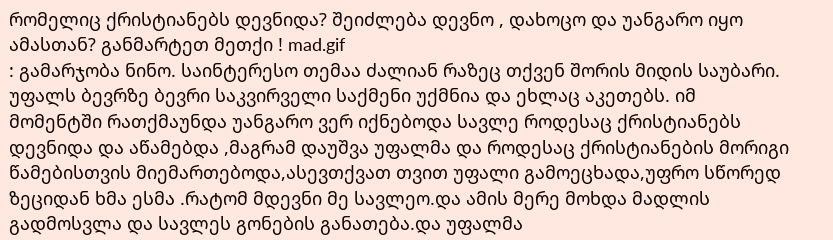რომელიც ქრისტიანებს დევნიდა? შეიძლება დევნო , დახოცო და უანგარო იყო ამასთან? განმარტეთ მეთქი ! mad.gif
: გამარჯობა ნინო. საინტერესო თემაა ძალიან რაზეც თქვენ შორის მიდის საუბარი. უფალს ბევრზე ბევრი საკვირველი საქმენი უქმნია და ეხლაც აკეთებს. იმ მომენტში რათქმაუნდა უანგარო ვერ იქნებოდა სავლე როდესაც ქრისტიანებს დევნიდა და აწამებდა ,მაგრამ დაუშვა უფალმა და როდესაც ქრისტიანების მორიგი წამებისთვის მიემართებოდა,ასევთქვათ თვით უფალი გამოეცხადა,უფრო სწორედ ზეციდან ხმა ესმა .რატომ მდევნი მე სავლეო.და ამის მერე მოხდა მადლის გადმოსვლა და სავლეს გონების განათება.და უფალმა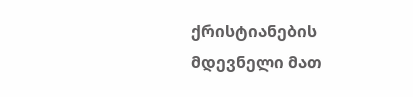ქრისტიანების მდევნელი მათ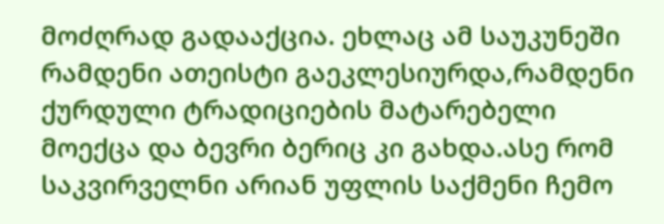მოძღრად გადააქცია. ეხლაც ამ საუკუნეში რამდენი ათეისტი გაეკლესიურდა,რამდენი ქურდული ტრადიციების მატარებელი მოექცა და ბევრი ბერიც კი გახდა.ასე რომ საკვირველნი არიან უფლის საქმენი ჩემო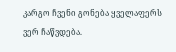კარგო ჩვენი გონება ყველაფერს ვერ ჩაწვდება.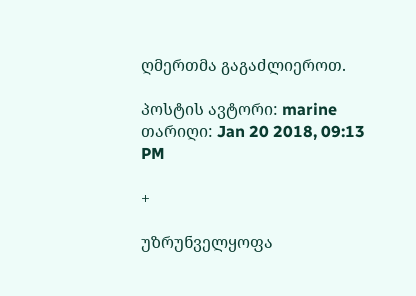ღმერთმა გაგაძლიეროთ.

პოსტის ავტორი: marine თარიღი: Jan 20 2018, 09:13 PM

+

უზრუნველყოფა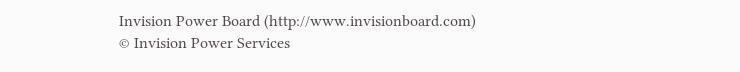Invision Power Board (http://www.invisionboard.com)
© Invision Power Services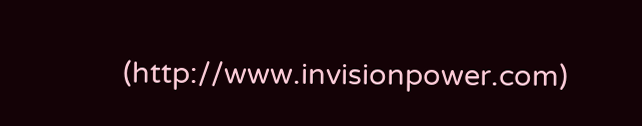(http://www.invisionpower.com)